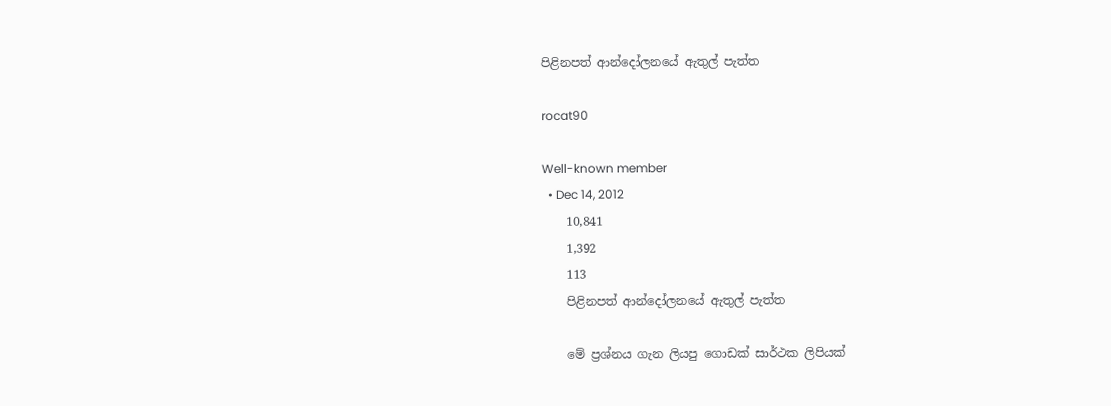පිළිනපත් ආන්දෝලනයේ ඇතුල් පැත්ත

rocat90

Well-known member
  • Dec 14, 2012
    10,841
    1,392
    113
    පිළිනපත් ආන්දෝලනයේ ඇතුල් පැත්ත

    මේ ප්‍රශ්නය ගැන ලියපු ගොඩක් සාර්ථක ලිපියක්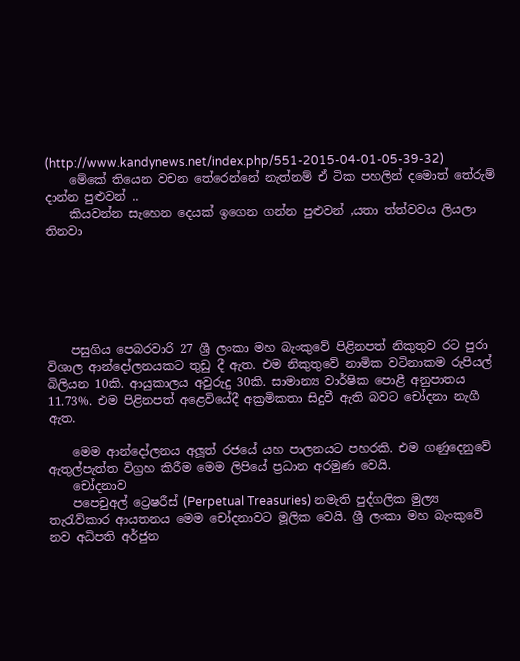(http://www.kandynews.net/index.php/551-2015-04-01-05-39-32)
    මේකේ තියෙන වචන තේරෙන්නේ නැත්නම් ඒ ටික පහලින් දමොත් තේරුම් දාන්න පුළුවන් ..
    කියවන්න සැහෙන දෙයක් ඉගෙන ගන්න පුළුවන් ,යතා ත්ත්වවය ලියලා තිනවා






    පසුගිය පෙබරවාරි 27 ශ්‍රී ලංකා මහ බැංකුවේ පිළිනපත් නිකුතුව රට පුරා විශාල ආන්දෝලනයකට තුඩු දී ඇත. එම නිකුතුවේ නාමික වටිනාකම රුපියල් බිලියන 10කි. ආයුකාලය අවුරුදු 30කි. සාමාන්‍ය වාර්ෂික පොළී අනුපාතය 11.73%. එම පිළිනපත් අළෙවියේදී අක්‍රමිකතා සිදුවී ඇති බවට චෝදනා නැගී ඇත.

    මෙම ආන්දෝලනය අලූත් රජයේ යහ පාලනයට පහරකි. එම ගණුදෙනුවේ ඇතුල්පැත්ත විග්‍රහ කිරීම මෙම ලිපියේ ප්‍රධාන අරමුණ වෙයි.
    චෝදනාව
    පපෙචුඅල් ට්‍රෙෂරීස් (Perpetual Treasuries) නමැති පුද්ගලික මුල්‍ය තැරැව්කාර ආයතනය මෙම චෝදනාවට මූලික වෙයි. ශ්‍රී ලංකා මහ බැංකුවේ නව අධිපති අර්ජුන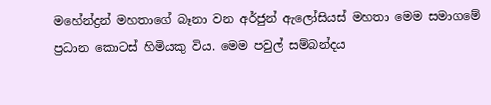මහේන්ද්‍රන් මහතාගේ බෑනා වන අර්ජුන් ඇලෝසියස් මහතා මෙම සමාගමේ ප්‍රධාන කොටස් හිමියකු විය. මෙම පවුල් සම්බන්දය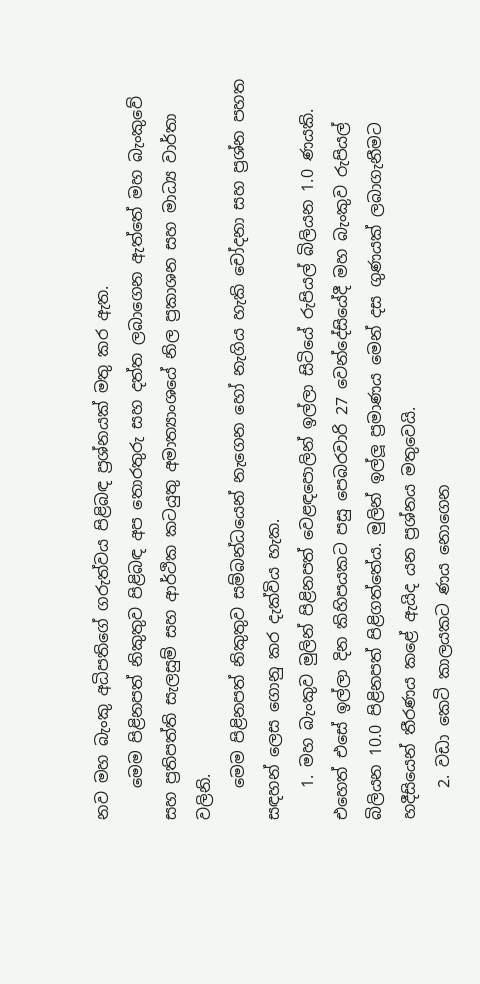නව මහ බැංකු අධිපතිගේ ගරුත්වය පිළිබඳ ප්‍රශ්නයක් මතු කර ඇත.
    මෙම පිළිනපත් නිකුතුව පිළිබඳ අප තොරතුරු සහ දත්ත ලබාගෙන ඇත්තේ මහ බැංකුවේ සහ ප්‍රතිපත්ති සැලසුම් සහ ආර්ථික කටයුතු අමාත්‍යාංශයේ නිල ප්‍රකාශන සහ මාධ්‍ය වාර්තා වලිනි.
    මෙම පිළිනපත් නිකුතුව සම්බන්ධයෙන් නැගෙන හෝ නැගිය හැකි චෝදනා සහ ප්‍රශ්න පහත සඳහන් ලෙස ගොනු කර දැක්විය හැක.
    1. මහ බැංකුව මුලින් පිළිනපත් වෙළඳපොලින් ඉල්ලා සිටියේ රුපියල් බිලියන 1.0 ණයකි. එහෙත් එසේ ඉල්ලා දින කිහිපයකට පසු පෙබරවාරි 27 වෙන්දේසියේදී මහ බැංකුව රුපියල් බිලියන 10.0 පිළිනපත් පිළිගත්තේය. මුලින් ඉල්ලූ ප්‍රමාණය මෙන් දස ගුණයක් ලබාගැනීමට හදීසියෙන් තීරණය කළේ ඇයිද යන ප්‍රශ්නය මතුවෙයි.
    2. වඩා කෙටි කාලයකට ණය නොගෙන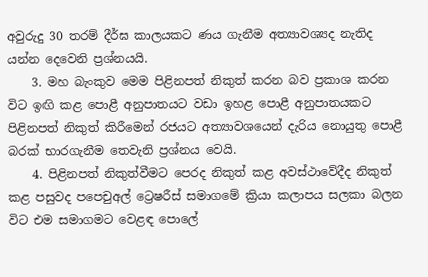අවුරුදු 30 තරම් දීර්ඝ කාලයකට ණය ගැනීම අත්‍යාවශ්‍යද නැතිද යන්න දෙවෙනි ප්‍රශ්නයයි.
    3. මහ බැංකුව මෙම පිළිනපත් නිකුත් කරන බව ප්‍රකාශ කරන විට ඉඟි කළ පොළී අනුපාතයට වඩා ඉහළ පොළී අනුපාතයකට පිළිනපත් නිකුත් කිරීමෙන් රජයට අත්‍යාවශයෙන් දැරිය නොයුතු පොළී බරක් භාරගැනීම තෙවැනි ප්‍රශ්නය වෙයි.
    4. පිළිනපත් නිකුත්වීමට පෙරද නිකුත් කළ අවස්ථාවේදීද නිකුත් කළ පසුවද පපෙචුඅල් ට්‍රෙෂරීස් සමාගමේ ක්‍රියා කලාපය සලකා බලන විට එම සමාගමට වෙළඳ පොලේ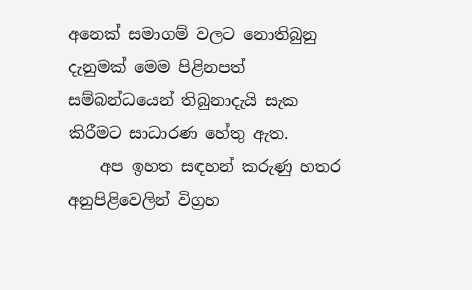අනෙක් සමාගම් වලට නොතිබුනු දැනුමක් මෙම පිළිනපත් සම්බන්ධයෙන් තිබුනාදැයි සැක කිරීමට සාධාරණ හේතු ඇත.
    අප ඉහත සඳහන් කරුණු හතර අනුපිළිවෙලින් විග්‍රහ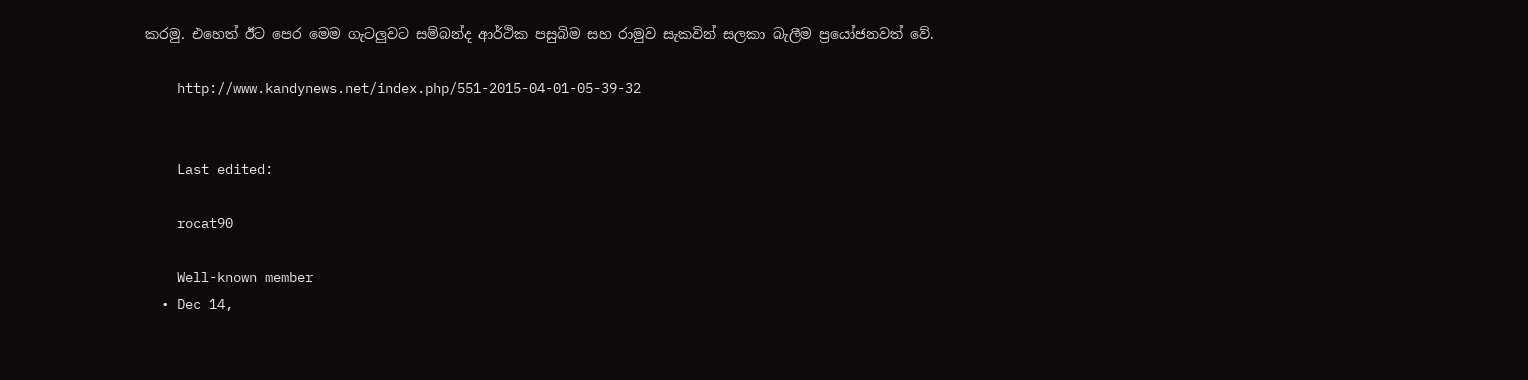කරමු. එහෙත් ඊට පෙර මෙම ගැටලුවට සම්බන්ද ආර්ථික පසුබිම සහ රාමුව සැකවින් සලකා බැලීම ප්‍රයෝජනවත් වේ.

    http://www.kandynews.net/index.php/551-2015-04-01-05-39-32


    Last edited:

    rocat90

    Well-known member
  • Dec 14,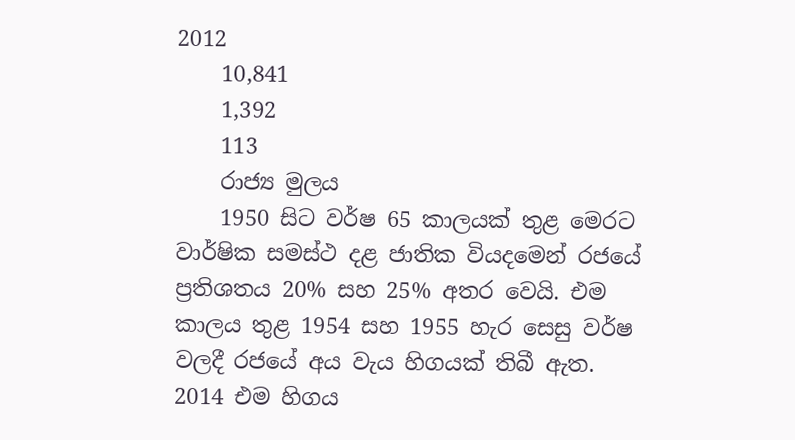2012
    10,841
    1,392
    113
    රාජ්‍ය මුලය
    1950 සිට වර්ෂ 65 කාලයක් තුළ මෙරට වාර්ෂික සමස්ථ දළ ජාතික වියදමෙන් රජයේ ප්‍රතිශතය 20% සහ 25% අතර වෙයි. එම කාලය තුළ 1954 සහ 1955 හැර සෙසු වර්ෂ වලදී රජයේ අය වැය හිගයක් තිබී ඇත. 2014 එම හිගය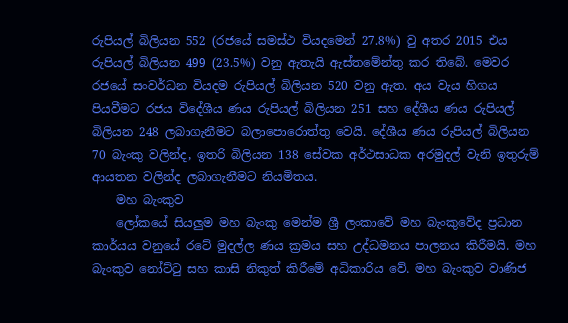රුපියල් බිලියන 552 (රජයේ සමස්ථ වියදමෙන් 27.8%) වු අතර 2015 එය රුපියල් බිලියන 499 (23.5%) වනු ඇතැයි ඇස්තමේන්තු කර තිබේ. මෙවර රජයේ සංවර්ධන වියදම රුපියල් බිලියන 520 වනු ඇත. අය වැය හිගය පියවීමට රජය විදේශීය ණය රුපියල් බිලියන 251 සහ දේශීය ණය රුපියල් බිලියන 248 ලබාගැනීමට බලාපොරොත්තු වෙයි. දේශීය ණය රුපියල් බිලියන 70 බැංකු වලින්ද, ඉතරි බිලියන 138 සේවක අර්ථසාධක අරමුදල් වැනි ඉතුරුම් ආයතන වලින්ද ලබාගැනීමට නියමිතය.
    මහ බැංකුව
    ලෝකයේ සියලුම මහ බැංකු මෙන්ම ශ්‍රී ලංකාවේ මහ බැංකුවේද ප්‍රධාන කාර්යය වනුයේ රටේ මුදල්ල ණය ක්‍රමය සහ උද්ධමනය පාලනය කිරීමයි. මහ බැංකුව නෝට්ටු සහ කාසි නිකුත් කිරීමේ අධිකාරිය වේ. මහ බැංකුව වාණිජ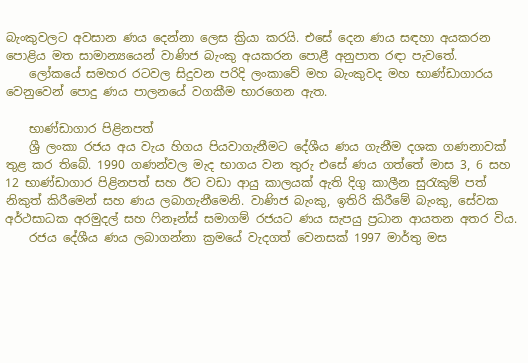බැංකුවලට අවසාන ණය දෙන්නා ලෙස ක්‍රියා කරයි. එසේ දෙන ණය සඳහා අයකරන පොළිය මත සාමාන්‍යයෙන් වාණිජ බැංකු අයකරන පොළී අනුපාත රඳා පැවතේ.
    ලෝකයේ සමහර රටවල සිදුවන පරිදි ලංකාවේ මහ බැංකුවද මහ භාණ්ඩාගාරය වෙනුවෙන් පොදු ණය පාලනයේ වගකීම භාරගෙන ඇත.

    භාණ්ඩාගාර පිළිනපත්
    ශ්‍රී ලංකා රජය අය වැය හිගය පියවාගැනීමට දේශීය ණය ගැනීම දශක ගණනාවක් තුළ කර තිබේ. 1990 ගණන්වල මැද භාගය වන තුරු එසේ ණය ගත්තේ මාස 3, 6 සහ 12 භාණ්ඩාගාර පිළිනපත් සහ ඊට වඩා ආයු කාලයක් ඇති දිගු කාලීන සුරැකුම් පත් නිකුත් කිරීමෙන් සහ ණය ලබාගැනීමෙනි. වාණිජ බැංකු, ඉතිරි කිරීමේ බැංකු, සේවක අර්ථසාධක අරමුදල් සහ ෆිනෑන්ස් සමාගම් රජයට ණය සැපයු ප්‍රධාන ආයතන අතර විය.
    රජය දේශීය ණය ලබාගන්නා ක්‍රමයේ වැදගත් වෙනසක් 1997 මාර්තු මස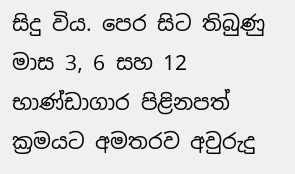සිදු විය. පෙර සිට තිබුණු මාස 3, 6 සහ 12 භාණ්ඩාගාර පිළිනපත් ක්‍රමයට අමතරව අවුරුදු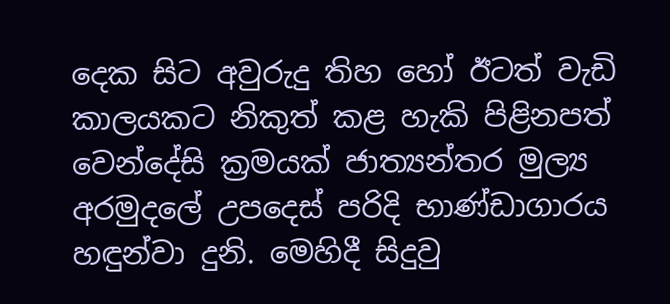දෙක සිට අවුරුදු තිහ හෝ ඊටත් වැඩි කාලයකට නිකුත් කළ හැකි පිළිනපත් වෙන්දේසි ක්‍රමයක් ජාත්‍යන්තර මුල්‍ය අරමුදලේ උපදෙස් පරිදි භාණ්ඩාගාරය හඳුන්වා දුනි. මෙහිදී සිදුවු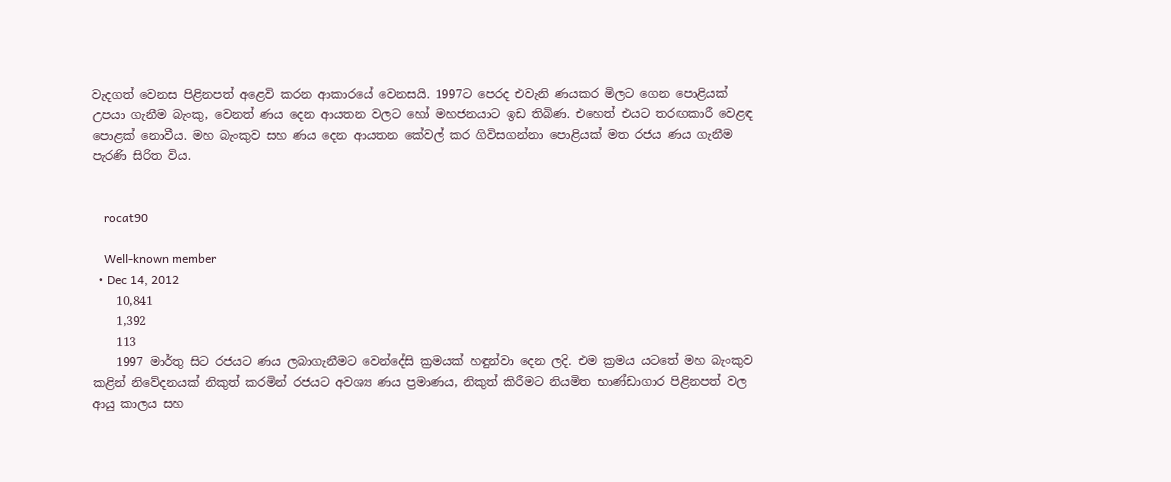වැදගත් වෙනස පිළිනපත් අළෙවි කරන ආකාරයේ වෙනසයි. 1997ට පෙරද එවැනි ණයකර මිලට ගෙන පොළියක් උපයා ගැනීම බැංකු, වෙනත් ණය දෙන ආයතන වලට හෝ මහජනයාට ඉඩ තිබිණ. එහෙත් එයට තරඟකාරී වෙළඳ පොළක් නොවීය. මහ බැංකුව සහ ණය දෙන ආයතන කේවල් කර ගිවිසගන්නා පොළියක් මත රජය ණය ගැනීම පැරණි සිරිත විය.


    rocat90

    Well-known member
  • Dec 14, 2012
    10,841
    1,392
    113
    1997 මාර්තු සිට රජයට ණය ලබාගැනීමට වෙන්දේසි ක්‍රමයක් හඳුන්වා දෙන ලදි. එම ක්‍රමය යටතේ මහ බැංකුව කළින් නිවේදනයක් නිකුත් කරමින් රජයට අවශ්‍ය ණය ප්‍රමාණය, නිකුත් කිරීමට නියමිත භාණ්ඩාගාර පිළිනපත් වල ආයු කාලය සහ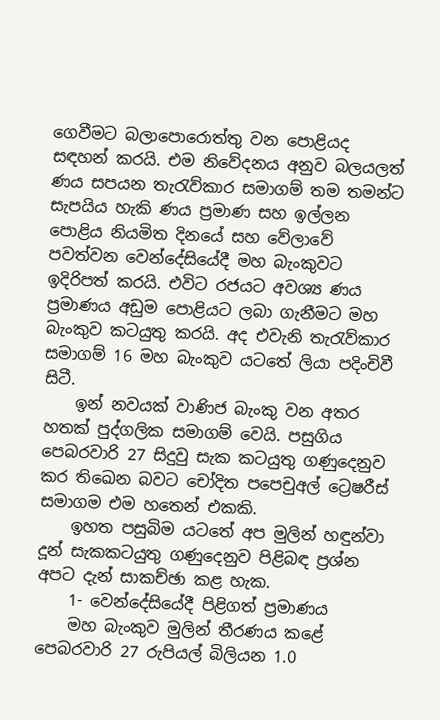ගෙවීමට බලාපොරොත්තු වන පොළියද සඳහන් කරයි. එම නිවේදනය අනුව බලයලත් ණය සපයන තැරැව්කාර සමාගම් තම තමන්ට සැපයිය හැකි ණය ප්‍රමාණ සහ ඉල්ලන පොළිය නියමිත දිනයේ සහ වේලාවේ පවත්වන වෙන්දේසියේදී මහ බැංකුවට ඉදිරිපත් කරයි. එවිට රජයට අවශ්‍ය ණය ප්‍රමාණය අඩුම පොළියට ලබා ගැනීමට මහ බැංකුව කටයුතු කරයි. අද එවැනි තැරැව්කාර සමාගම් 16 මහ බැංකුව යටතේ ලියා පදිංචිවී සිටී.
    ඉන් නවයක් වාණිජ බැංකු වන අතර හතක් පුද්ගලික සමාගම් වෙයි. පසුගිය පෙබරවාරි 27 සිදුවු සැක කටයුතු ගණුදෙනුව කර තිඛෙන බවට චෝදිත පපෙචුඅල් ට්‍රෙෂරීස් සමාගම එම හතෙන් එකකි.
    ඉහත පසුබිම යටතේ අප මුලින් හඳුන්වා දූන් සැකකටයුතු ගණුදෙනුව පිළිබඳ ප්‍රශ්න අපට දැන් සාකච්ඡා කළ හැක.
    1- වෙන්දේසියේදී පිළිගත් ප්‍රමාණය
    මහ බැංකුව මුලින් තීරණය කළේ පෙබරවාරි 27 රුපියල් බිලියන 1.0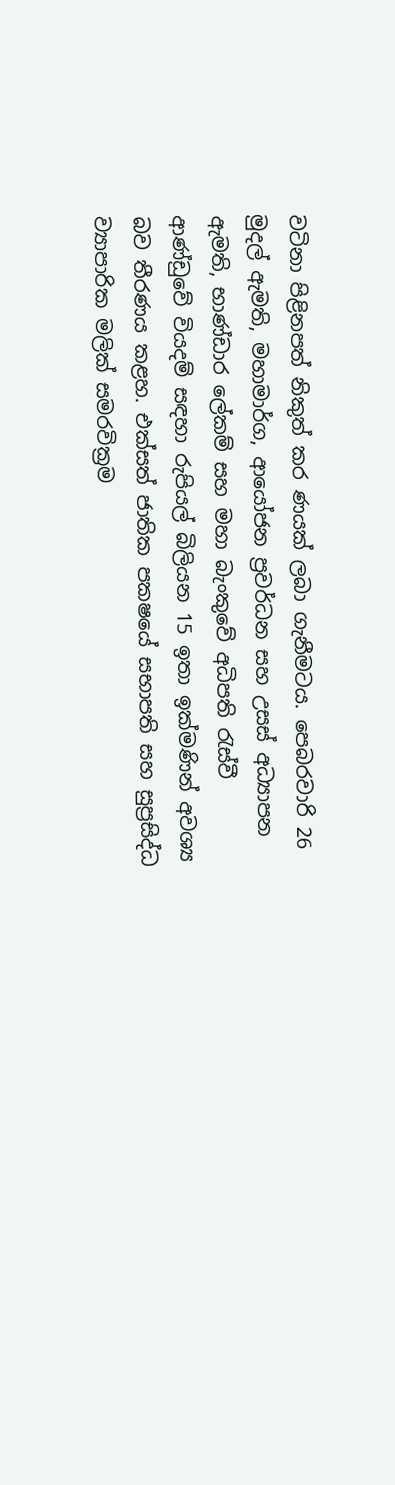වටිනා පිළිනපත් නිකුත් කර ණයක් ලබා ගැනීමටය. පෙබරවාරි 26 මුදල් ඇමති, මහාමාර්ග, ආයෝජන ප්‍රවර්ධන සහ උසස් අධ්‍යාපන ඇමති, භාණ්ඩාර ලේකම් සහ මහා බැංකුවේ අධිපති රැස්වී ආණ්ඩුවේ වියදම් සඳහා රුපියල් බිලියන 15 ඉතා ඉක්මණින් අවශ්‍ය බව තීරණය කළහ. එක්සත් ජාතික පක‍ෂයේ සභාපති සහ සුප්‍රසිද්ධ ව්‍යාපාරික මලික් සමරවික්‍රම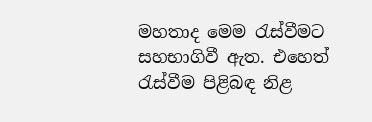මහතාද මෙම රැස්වීමට සහභාගිවී ඇත. එහෙත් රැස්වීම පිළිබඳ නිළ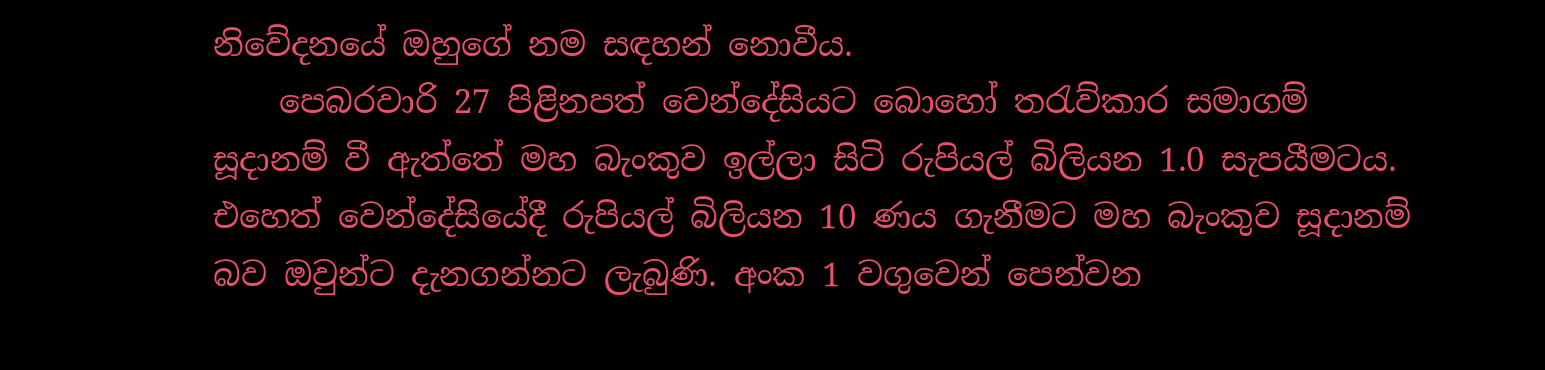නිවේදනයේ ඔහුගේ නම සඳහන් නොවීය.
    පෙබරවාරි 27 පිළිනපත් වෙන්දේසියට බොහෝ තරැව්කාර සමාගම් සූදානම් වී ඇත්තේ මහ බැංකුව ඉල්ලා සිටි රුපියල් බිලියන 1.0 සැපයීමටය. එහෙත් වෙන්දේසියේදී රුපියල් බිලියන 10 ණය ගැනීමට මහ බැංකුව සූදානම් බව ඔවුන්ට දැනගන්නට ලැබුණි. අංක 1 වගුවෙන් පෙන්වන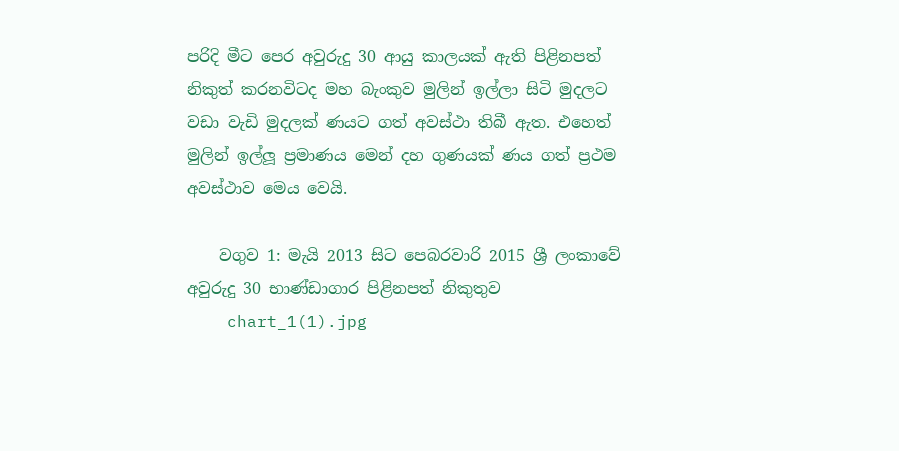පරිදි මීට පෙර අවුරුදු 30 ආයු කාලයක් ඇති පිළිනපත් නිකුත් කරනවිටද මහ බැංකුව මුලින් ඉල්ලා සිටි මුදලට වඩා වැඩි මුදලක් ණයට ගත් අවස්ථා තිබී ඇත. එහෙත් මුලින් ඉල්ලූ ප්‍රමාණය මෙන් දහ ගුණයක් ණය ගත් ප්‍රථම අවස්ථාව මෙය වෙයි.

    වගුව 1: මැයි 2013 සිට පෙබරවාරි 2015 ශ්‍රී ලංකාවේ අවුරුදු 30 භාණ්ඩාගාර පිළිනපත් නිකුතුව
    chart_1(1).jpg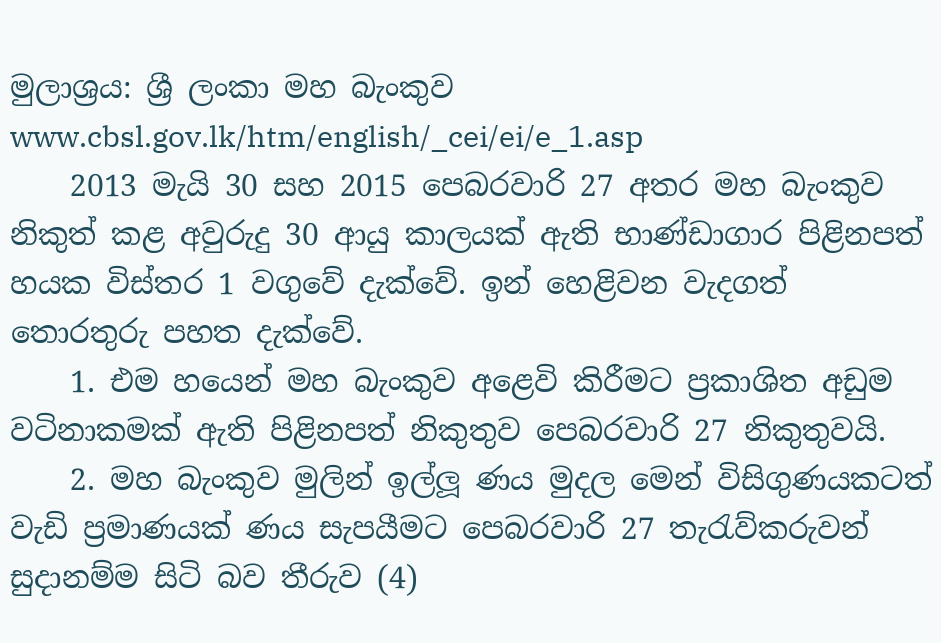මුලාශ්‍රය: ශ්‍රී ලංකා මහ බැංකුව www.cbsl.gov.lk/htm/english/_cei/ei/e_1.asp
    2013 මැයි 30 සහ 2015 පෙබරවාරි 27 අතර මහ බැංකුව නිකුත් කළ අවුරුදු 30 ආයු කාලයක් ඇති භාණ්ඩාගාර පිළිනපත් හයක විස්තර 1 වගුවේ දැක්වේ. ඉන් හෙළිවන වැදගත් තොරතුරු පහත දැක්වේ.
    1. එම හයෙන් මහ බැංකුව අළෙවි කිරීමට ප්‍රකාශිත අඩුම වටිනාකමක් ඇති පිළිනපත් නිකුතුව පෙබරවාරි 27 නිකුතුවයි.
    2. මහ බැංකුව මුලින් ඉල්ලූ ණය මුදල මෙන් විසිගුණයකටත් වැඩි ප්‍රමාණයක් ණය සැපයීමට පෙබරවාරි 27 තැරැව්කරුවන් සුදානම්ම සිටි බව තීරුව (4)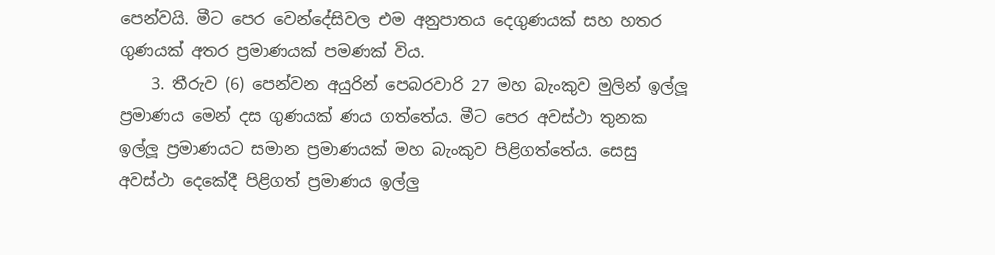පෙන්වයි. මීට පෙර වෙන්දේසිවල එම අනුපාතය දෙගුණයක් සහ හතර ගුණයක් අතර ප්‍රමාණයක් පමණක් විය.
    3. තීරුව (6) පෙන්වන අයුරින් පෙබරවාරි 27 මහ බැංකුව මුලින් ඉල්ලූ ප්‍රමාණය මෙන් දස ගුණයක් ණය ගත්තේය. මීට පෙර අවස්ථා තුනක ඉල්ලූ ප්‍රමාණයට සමාන ප්‍රමාණයක් මහ බැංකුව පිළිගත්තේය. සෙසු අවස්ථා දෙකේදී පිළිගත් ප්‍රමාණය ඉල්ලු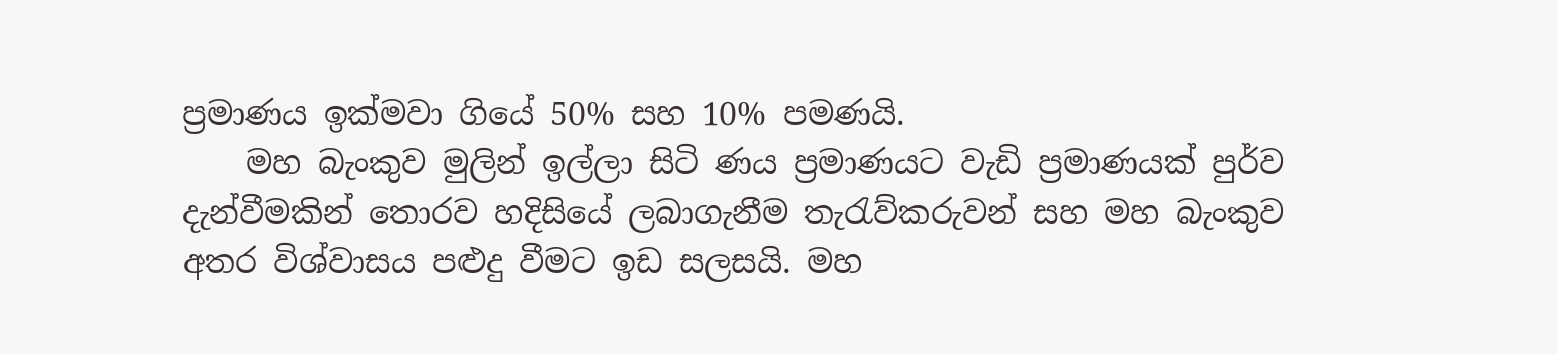ප්‍රමාණය ඉක්මවා ගියේ 50% සහ 10% පමණයි.
    මහ බැංකුව මුලින් ඉල්ලා සිටි ණය ප්‍රමාණයට වැඩි ප්‍රමාණයක් පුර්ව දැන්වීමකින් තොරව හදිසියේ ලබාගැනීම තැරැව්කරුවන් සහ මහ බැංකුව අතර විශ්වාසය පළුදු වීමට ඉඩ සලසයි. මහ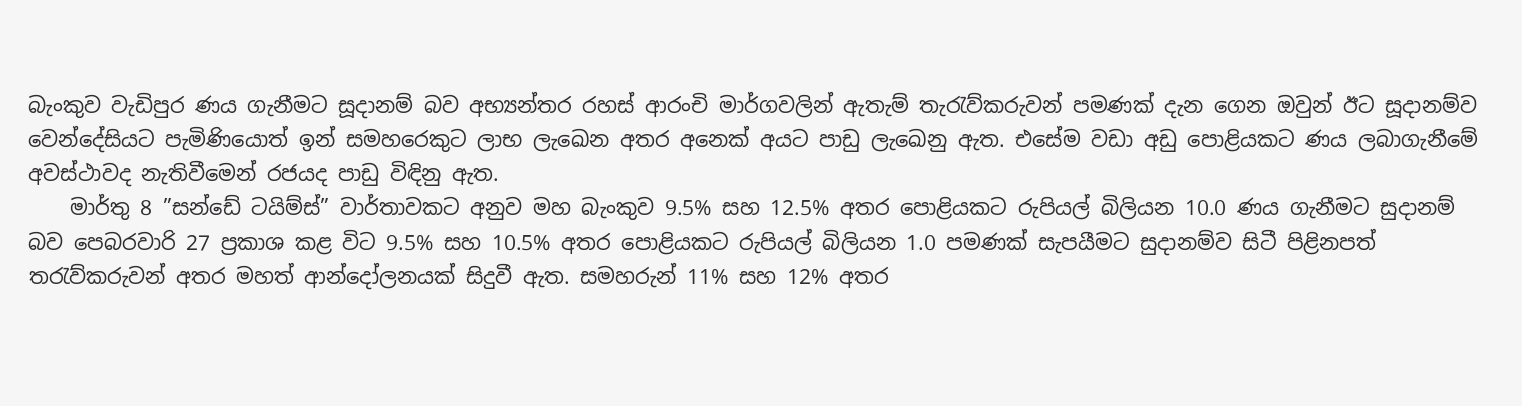බැංකුව වැඩිපුර ණය ගැනීමට සූදානම් බව අභ්‍යන්තර රහස් ආරංචි මාර්ගවලින් ඇතැම් තැරැව්කරුවන් පමණක් දැන ගෙන ඔවුන් ඊට සූදානම්ව වෙන්දේසියට පැමිණියොත් ඉන් සමහරෙකුට ලාභ ලැඛෙන අතර අනෙක් අයට පාඩු ලැඛෙනු ඇත. එසේම වඩා අඩු පොළියකට ණය ලබාගැනීමේ අවස්ථාවද නැතිවීමෙන් රජයද පාඩු විඳිනු ඇත.
    මාර්තු 8 ”සන්ඩේ ටයිම්ස්” වාර්තාවකට අනුව මහ බැංකුව 9.5% සහ 12.5% අතර පොළියකට රුපියල් බිලියන 10.0 ණය ගැනීමට සුදානම් බව පෙබරවාරි 27 ප්‍රකාශ කළ විට 9.5% සහ 10.5% අතර පොළියකට රුපියල් බිලියන 1.0 පමණක් සැපයීමට සුදානම්ව සිටී පිළිනපත් තරැව්කරුවන් අතර මහත් ආන්දෝලනයක් සිදුවී ඇත. සමහරුන් 11% සහ 12% අතර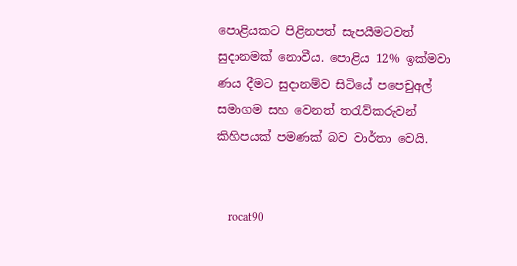පොළියකට පිළිනපත් සැපයීමටවත් සුදානමක් නොවීය. පොළිය 12% ඉක්මවා ණය දීමට සුදානම්ව සිටියේ පපෙචුඅල් සමාගම සහ වෙනත් තරැව්කරුවන් කිහිපයක් පමණක් බව වාර්තා වෙයි.


    rocat90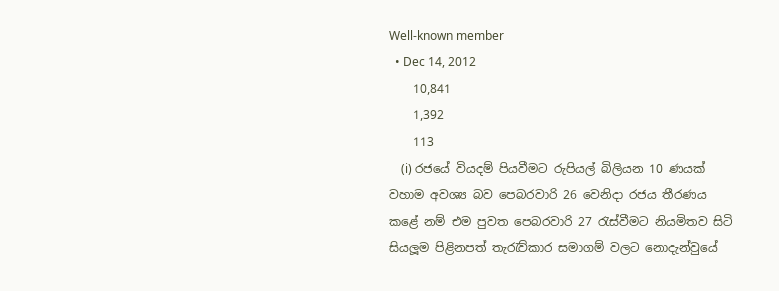Well-known member
  • Dec 14, 2012
    10,841
    1,392
    113
    (i) රජයේ වියදම් පියවීමට රුපියල් බිලියන 10 ණයක් වහාම අවශ්‍ය බව පෙබරවාරි 26 වෙනිදා රජය තීරණය කළේ නම් එම පුවත පෙබරවාරි 27 රැස්වීමට නියමිතව සිටි සියලූම පිළිනපත් තැරැව්කාර සමාගම් වලට නොදැන්වුයේ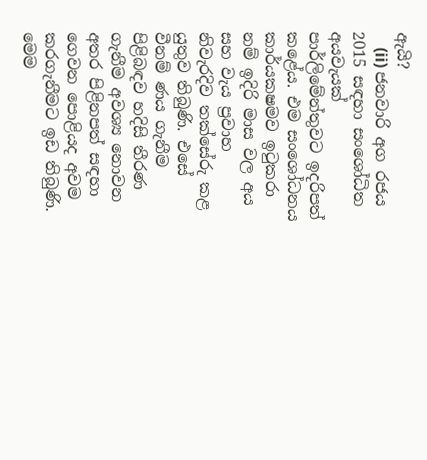ඇයි?
    (ii) ජනවාරි අග රජය 2015 සඳහා සංශෝධිත අයවැයක් පාර්ලිමේන්තුවට ඉදරිපත් කළේය. එම සංශෝධනය කාර්යක‍ෂමව ඉටුකරා නම් ඉදිරි මාස වල අය සහ වැය ප්‍රවාහ නිවැරදිව තක්සේරු කළ යුතුව තිබුණි. එසේ වීනම් ණය ගැනීම පිළිබඳව හදිසි තීරණ ගැනීම අවශ්‍ය නොවන අතර පිළිනපත් සඳහා ගෙවන පොළියද අවම කරගැනීමට ඉඩ තිබුණි. මෙම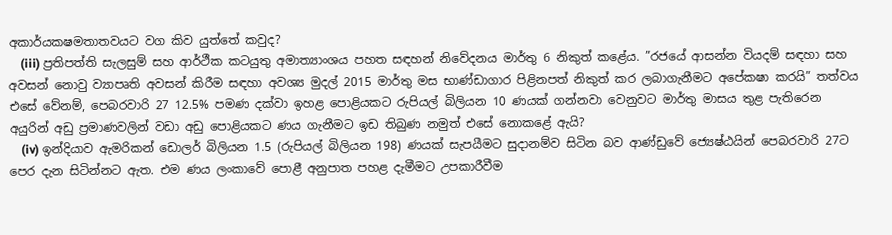අකාර්යක‍ෂමතාතවයට වග කිව යුත්තේ කවුද?
    (iii) ප්‍රතිපත්ති සැලසුම් සහ ආර්ථීක කටයුතු අමාත්‍යාංශය පහත සඳහන් නිවේදනය මාර්තු 6 නිකුත් කළේය. ”රජයේ ආසන්න වියදම් සඳහා සහ අවසන් නොවු ව්‍යාපෘති අවසන් කිරීම සඳහා අවශ්‍ය මුදල් 2015 මාර්තු මස භාණ්ඩාගාර පිළිනපත් නිකුත් කර ලබාගැනීමට අපේක‍ෂා කරයි” තත්වය එසේ වේනම්, පෙබරවාරි 27 12.5% පමණ දක්වා ඉහළ පොළියකට රුපියල් බිලියන 10 ණයක් ගන්නවා වෙනුවට මාර්තු මාසය තුළ පැතිරෙන අයුරින් අඩු ප්‍රමාණවලින් වඩා අඩු පොළියකට ණය ගැනීමට ඉඩ තිබුණ නමුත් එසේ නොකළේ ඇයි?
    (iv) ඉන්දියාව ඇමරිකන් ඩොලර් බිලියන 1.5 (රුපියල් බිලියන 198) ණයක් සැපයීමට සුදානම්ව සිටින බව ආණ්ඩුවේ ජ්‍යෙෂ්ඨයින් පෙබරවාරි 27ට පෙර දැන සිටින්නට ඇත. එම ණය ලංකාවේ පොළී අනුපාත පහළ දැමීමට උපකාරීවීම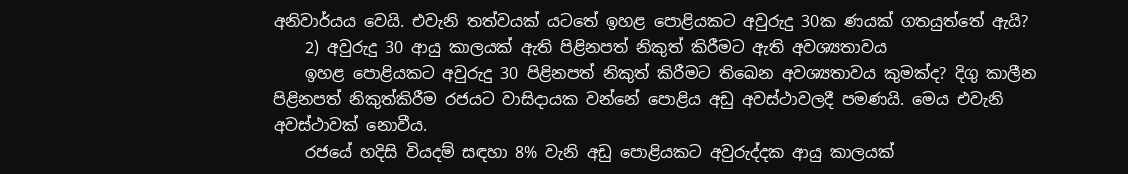අනිවාර්යය වෙයි. එවැනි තත්වයක් යටතේ ඉහළ පොළියකට අවුරුදු 30ක ණයක් ගතයුත්තේ ඇයි?
    2) අවුරුදු 30 ආයු කාලයක් ඇති පිළිනපත් නිකුත් කිරීමට ඇති අවශ්‍යතාවය
    ඉහළ පොළියකට අවුරුදු 30 පිළිනපත් නිකුත් කිරීමට තිඛෙන අවශ්‍යතාවය කුමක්ද? දිගු කාලීන පිළිනපත් නිකුත්කිරීම රජයට වාසිදායක වන්නේ පොළිය අඩු අවස්ථාවලදී පමණයි. මෙය එවැනි අවස්ථාවක් නොවීය.
    රජයේ හදිසි වියදම් සඳහා 8% වැනි අඩු පොළියකට අවුරුද්දක ආයු කාලයක්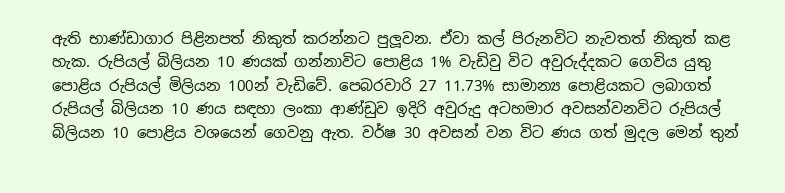ඇති භාණ්ඩාගාර පිළිනපත් නිකුත් කරන්නට පුලූවන. ඒවා කල් පිරුනවිට නැවතත් නිකුත් කළ හැක. රුපියල් බිලියන 10 ණයක් ගන්නාවිට පොළිය 1% වැඩිවු විට අවුරුද්දකට ගෙවිය යුතු පොළිය රුපියල් මිලියන 100න් වැඩිවේ. පෙබරවාරි 27 11.73% සාමාන්‍ය පොළියකට ලබාගත් රුපියල් බිලියන 10 ණය සඳහා ලංකා ආණ්ඩුව ඉදිරි අවුරුදු අටහමාර අවසන්වනවිට රුපියල් බිලියන 10 පොළිය වශයෙන් ගෙවනු ඇත. වර්ෂ 30 අවසන් වන විට ණය ගත් මුදල මෙන් තුන්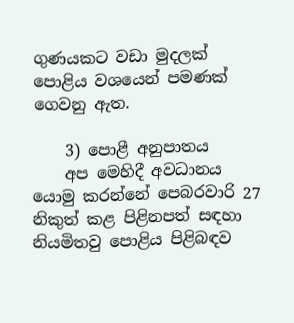ගුණයකට වඩා මුදලක් පොළිය වශයෙන් පමණක් ගෙවනු ඇත.

    3) පොළී අනුපාතය
    අප මෙහිදී අවධානය යොමු කරන්නේ පෙබරවාරි 27 නිකුත් කළ පිළිනපත් සඳහා නියමිතවු පොළිය පිළිබඳව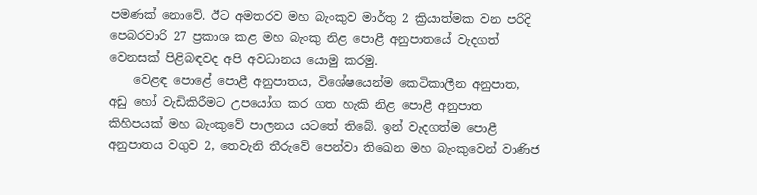පමණක් නොවේ. ඊට අමතරව මහ බැංකුව මාර්තු 2 ක්‍රියාත්මක වන පරිදි පෙබරවාරි 27 ප්‍රකාශ කළ මහ බැංකු නිළ පොළී අනුපාතයේ වැදගත් වෙනසක් පිළිබඳවද අපි අවධානය යොමු කරමු.
    වෙළඳ පොළේ පොළී අනුපාතය, විශේෂයෙන්ම කෙටිකාලීන අනුපාත, අඩු හෝ වැඩිකිරීමට උපයෝග කර ගත හැකි නිළ පොළී අනුපාත කිහිපයක් මහ බැංකුවේ පාලනය යටතේ තිබේ. ඉන් වැදගත්ම පොළී අනුපාතය වගුව 2, තෙවැනි තීරුවේ පෙන්වා තිඛෙන මහ බැංකුවෙන් වාණිජ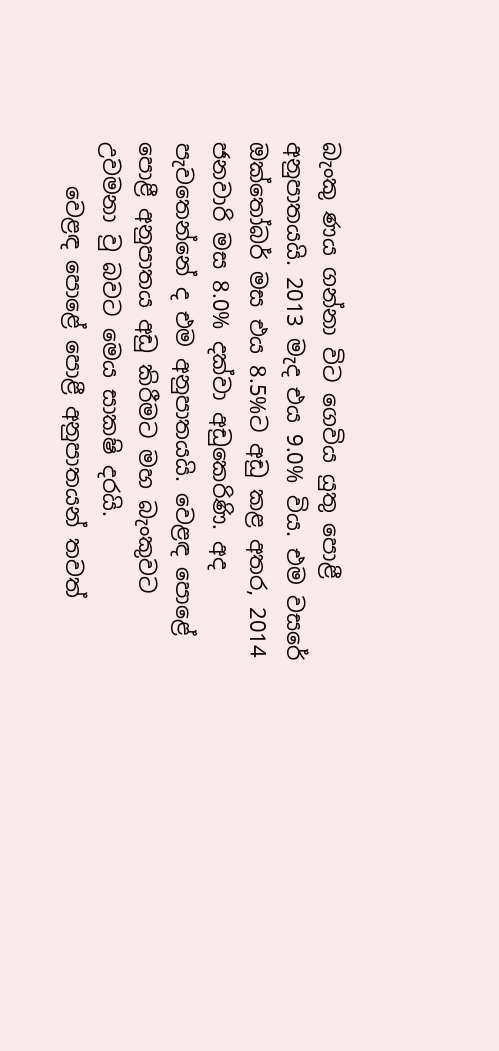බැංකු ණය ගන්නා විට ගෙවිය යුතු පොළී අනුපාතයයි. 2013 මැද එය 9.0% විය. එම වසරේ ඔක්තෝබර් මස එය 8.5%ට අඩු කළ අතර, 2014 ජනවාරි මස 8.0% දක්වා අඩුකෙරිණි. අද පැවතෙන්නේ ද එම අනුපාතයයි. වෙළඳ පොළේ පොළී අනුපාතය අඩු කිරීමට මහ බැංකුවට උවමනා වු බවට මෙය සාක‍ෂි දරයි.
    වෙළඳ පොළේ පොළී අනුපාතයන් තවත්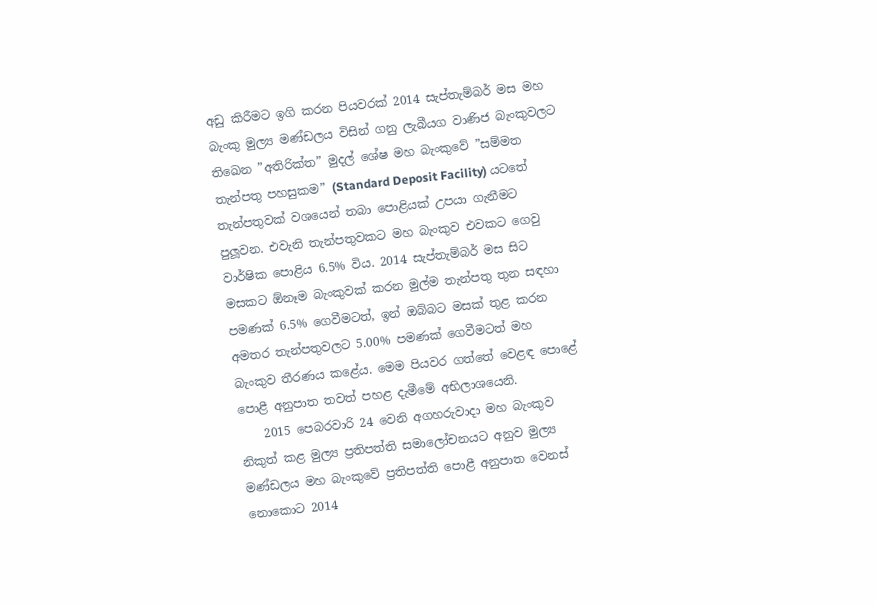අඩු කිරීමට ඉගි කරන පියවරක් 2014 සැප්තැම්බර් මස මහ බැංකු මුල්‍ය මණ්ඩලය විසින් ගනු ලැබීයග වාණිජ බැංකුවලට තිඛෙන ”අතිරික්ත” මුදල් ශේෂ මහ බැංකුවේ ”සම්මත තැන්පතු පහසුකම” (Standard Deposit Facility) යටතේ තැන්පතුවක් වශයෙන් තබා පොළියක් උපයා ගැනීමට පුලූවන. එවැනි තැන්පතුවකට මහ බැංකුව එවකට ගෙවු වාර්ෂික පොළිය 6.5% විය. 2014 සැප්තැම්බර් මස සිට මසකට ඕනෑම බැංකුවක් කරන මුල්ම තැන්පතු තුන සඳහා පමණක් 6.5% ගෙවීමටත්, ඉන් ඔබ්බට මසක් තුළ කරන අමතර තැන්පතුවලට 5.00% පමණක් ගෙවීමටත් මහ බැංකුව තීරණය කළේය. මෙම පියවර ගත්තේ වෙළඳ පොළේ පොළී අනුපාත තවත් පහළ දැමීමේ අභිලාශයෙනි.
    2015 පෙබරවාරි 24 වෙනි අගහරුවාදා මහ බැංකුව නිකුත් කළ මුල්‍ය ප්‍රතිපත්ති සමාලෝචනයට අනුව මුල්‍ය මණ්ඩලය මහ බැංකුවේ ප්‍රතිපත්ති පොළී අනුපාත වෙනස් නොකොට 2014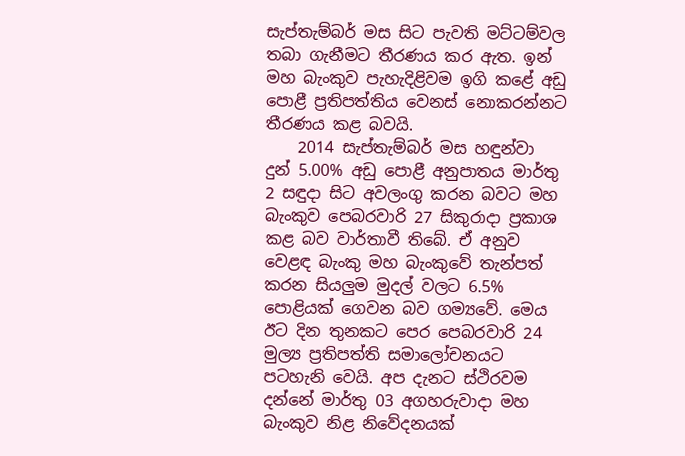සැප්තැම්බර් මස සිට පැවති මට්ටම්වල තබා ගැනීමට තීරණය කර ඇත. ඉන් මහ බැංකුව පැහැදිළිවම ඉගි කළේ අඩු පොළී ප්‍රතිපත්තිය වෙනස් නොකරන්නට තීරණය කළ බවයි.
    2014 සැප්තැම්බර් මස හඳුන්වා දුන් 5.00% අඩු පොළී අනුපාතය මාර්තු 2 සඳුදා සිට අවලංගු කරන බවට මහ බැංකුව පෙබරවාරි 27 සිකුරාදා ප්‍රකාශ කළ බව වාර්තාවී තිබේ. ඒ අනුව වෙළඳ බැංකු මහ බැංකුවේ තැන්පත් කරන සියලුම මුදල් වලට 6.5% පොළියක් ගෙවන බව ගම්‍යවේ. මෙය ඊට දින තුනකට පෙර පෙබරවාරි 24 මුල්‍ය ප්‍රතිපත්ති සමාලෝචනයට පටහැනි වෙයි. අප දැනට ස්ථිරවම දන්නේ මාර්තු 03 අගහරුවාදා මහ බැංකුව නිළ නිවේදනයක්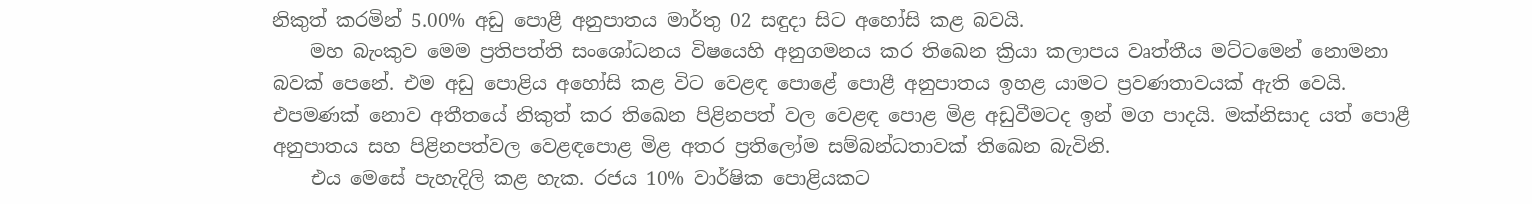නිකුත් කරමින් 5.00% අඩු පොළී අනුපාතය මාර්තු 02 සඳුදා සිට අහෝසි කළ බවයි.
    මහ බැංකුව මෙම ප්‍රතිපත්ති සංශෝධනය විෂයෙහි අනුගමනය කර තිඛෙන ක්‍රියා කලාපය වෘත්තීය මට්ටමෙන් නොමනා බවක් පෙනේ. එම අඩු පොළිය අහෝසි කළ විට වෙළඳ පොළේ පොළී අනුපාතය ඉහළ යාමට ප්‍රවණතාවයක් ඇති වෙයි. එපමණක් නොව අතීතයේ නිකුත් කර තිඛෙන පිළිනපත් වල වෙළඳ පොළ මිළ අඩුවීමටද ඉන් මග පාදයි. මක්නිසාද යත් පොළී අනුපාතය සහ පිළිනපත්වල වෙළඳපොළ මිළ අතර ප්‍රතිලෝම සම්බන්ධතාවක් තිඛෙන බැවිනි.
    එය මෙසේ පැහැදිලි කළ හැක. රජය 10% වාර්ෂික පොළියකට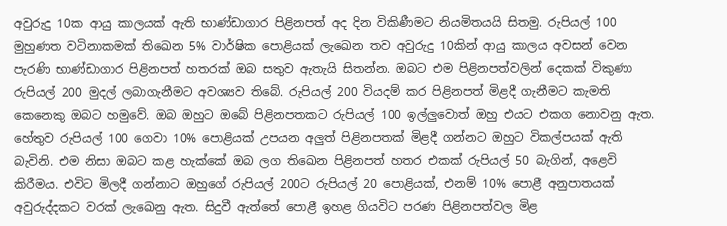අවුරුදු 10ක ආයු කාලයක් ඇති භාණ්ඩාගාර පිළිනපත් අද දින විකිණීමට නියමිතයයි සිතමු. රුපියල් 100 මුහුණත වටිනාකමක් තිඛෙන 5% වාර්ෂික පොළියක් ලැඛෙන තව අවුරුදු 10කින් ආයු කාලය අවසන් වෙන පැරණි භාණ්ඩාගාර පිළිනපත් හතරක් ඔබ සතුව ඇතැයි සිතන්න. ඔබට එම පිළිනපත්වලින් දෙකක් විකුණා රුපියල් 200 මුදල් ලබාගැනීමට අවශ්‍යව තිබේ. රුපියල් 200 වියදම් කර පිළිනපත් මිළදී ගැනීමට කැමති කෙනෙකු ඔබට හමුවේ. ඔබ ඔහුට ඔබේ පිළිනපතකට රුපියල් 100 ඉල්ලුවොත් ඔහු එයට එකග නොවනු ඇත. හේතුව රුපියල් 100 ගෙවා 10% පොළියක් උපයන අලුත් පිළිනපතක් මිළදී ගන්නට ඔහුට විකල්පයක් ඇති බැවිනි. එම නිසා ඔබට කළ හැක්කේ ඔබ ලග තිඛෙන පිළිනපත් හතර එකක් රුපියල් 50 බැගින්, අළෙවි කිරීමය. එවිට මිලදී ගන්නාට ඔහුගේ රුපියල් 200ට රුපියල් 20 පොළියක්, එනම් 10% පොළී අනුපාතයක් අවුරුද්දකට වරක් ලැඛෙනු ඇත. සිදුවී ඇත්තේ පොළී ඉහළ ගියවිට පරණ පිළිනපත්වල මිළ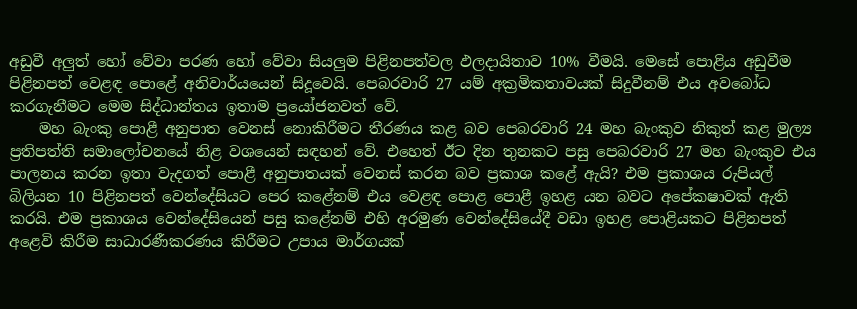අඩුවී අලුත් හෝ වේවා පරණ හෝ වේවා සියලුම පිළිනපත්වල ඵලදායිතාව 10% වීමයි. මෙසේ පොළිය අඩුවීම පිළිනපත් වෙළඳ පොළේ අනිවාර්යයෙන් සිදූවෙයි. පෙබරවාරි 27 යම් අක්‍රමිකතාවයක් සිදුවීනම් එය අවබෝධ කරගැනීමට මෙම සිද්ධාන්තය ඉතාම ප්‍රයෝජනවත් වේ.
    මහ බැංකු පොළී අනුපාත වෙනස් නොකිරීමට තීරණය කළ බව පෙබරවාරි 24 මහ බැංකුව නිකුත් කළ මුල්‍ය ප්‍රතිපත්ති සමාලෝචනයේ නිළ වශයෙන් සඳහන් වේ. එහෙත් ඊට දින තුනකට පසු පෙබරවාරි 27 මහ බැංකුව එය පාලනය කරන ඉතා වැදගත් පොළී අනුපාතයක් වෙනස් කරන බව ප්‍රකාශ කළේ ඇයි? එම ප්‍රකාශය රුපියල් බිලියන 10 පිළිනපත් වෙන්දේසියට පෙර කළේනම් එය වෙළඳ පොළ පොළී ඉහළ යන බවට අපේක‍ෂාවක් ඇති කරයි. එම ප්‍රකාශය වෙන්දේසියෙන් පසු කළේනම් එහි අරමුණ වෙන්දේසියේදී වඩා ඉහළ පොළියකට පිළිනපත් අළෙවි කිරීම සාධාරණීකරණය කිරීමට උපාය මාර්ගයක්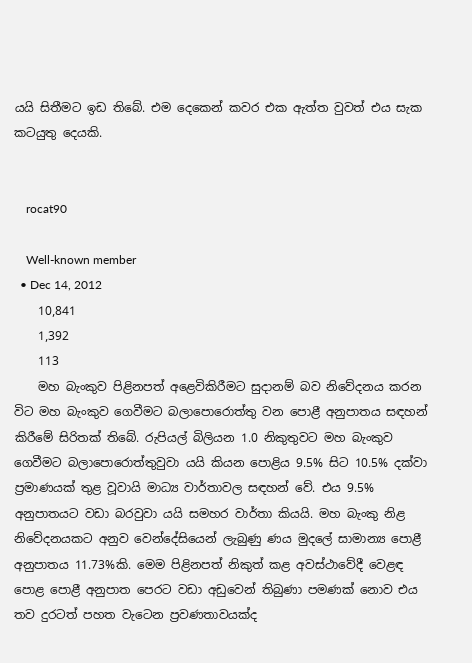යයි සිතීමට ඉඩ තිබේ. එම දෙකෙන් කවර එක ඇත්ත වුවත් එය සැක කටයුතු දෙයකි.


    rocat90

    Well-known member
  • Dec 14, 2012
    10,841
    1,392
    113
    මහ බැංකුව පිළිනපත් අළෙවිකිරීමට සුදානම් බව නිවේදනය කරන විට මහ බැංකුව ගෙවීමට බලාපොරොත්තු වන පොළී අනුපාතය සඳහන් කිරීමේ සිරිතක් තිබේ. රුපියල් බිලියන 1.0 නිකුතුවට මහ බැංකුව ගෙවීමට බලාපොරොත්තුවුවා යයි කියන පොළිය 9.5% සිට 10.5% දක්වා ප්‍රමාණයක් තුළ වූවායි මාධ්‍ය වාර්තාවල සඳහන් වේ. එය 9.5% අනුපාතයට වඩා බරවුවා යයි සමහර වාර්තා කියයි. මහ බැංකු නිළ නිවේදනයකට අනුව වෙන්දේසියෙන් ලැබුණු ණය මුදලේ සාමාන්‍ය පොළී අනුපාතය 11.73%කි. මෙම පිළිනපත් නිකුත් කළ අවස්ථාවේදී වෙළඳ පොළ පොළී අනුපාත පෙරට වඩා අඩුවෙන් තිබුණා පමණක් නොව එය තව දුරටත් පහත වැටෙන ප්‍රවණතාවයක්ද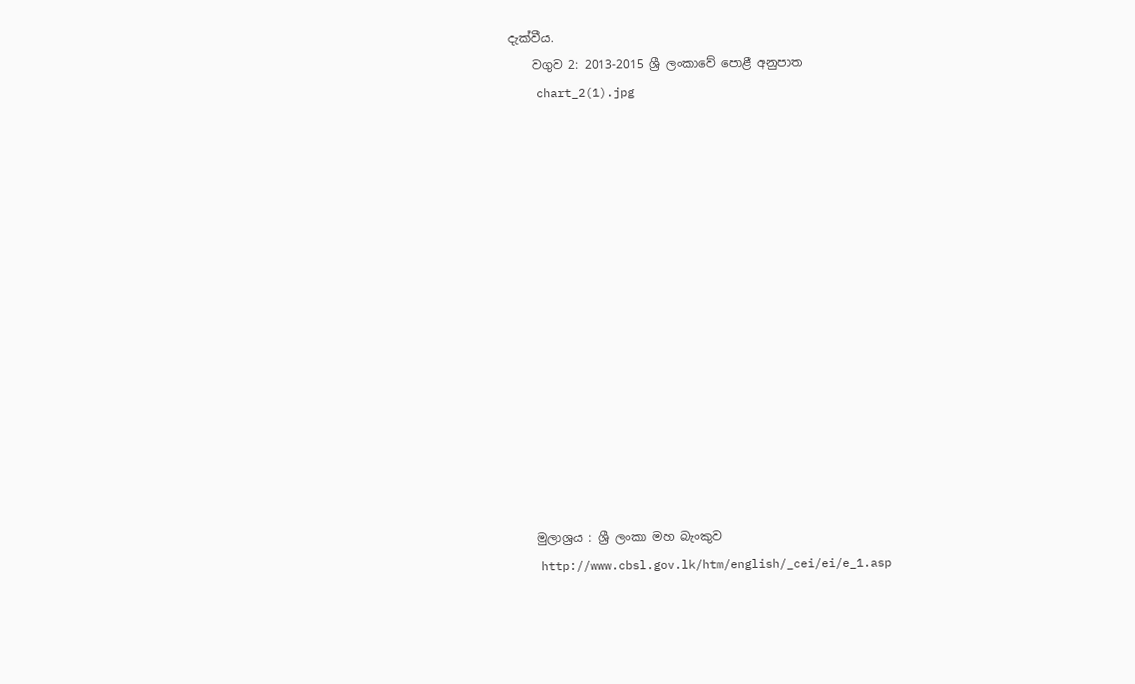දැක්වීය.
    වගුව 2: 2013-2015 ශ්‍රී ලංකාවේ පොළී අනුපාත
    chart_2(1).jpg















    මුලාශ්‍රය : ශ්‍රී ලංකා මහ බැංකුව
    http://www.cbsl.gov.lk/htm/english/_cei/ei/e_1.asp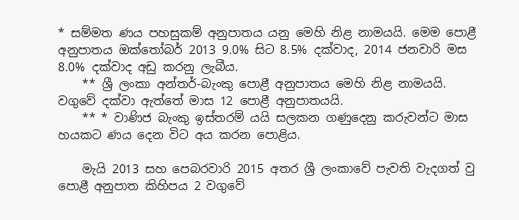* සම්මත ණය පහසුකම් අනුපාතය යනු මෙහි නිළ නාමයයි. මෙම පොළී අනුපාතය ඔක්තෝබර් 2013 9.0% සිට 8.5% දක්වාද, 2014 ජනවාරි මස 8.0% දක්වාද අඩු කරනු ලැබීය.
    ** ශ්‍රී ලංකා අන්තර්-බැංකු පොළී අනුපාතය මෙහි නිළ නාමයයි. වගුවේ දක්වා ඇත්තේ මාස 12 පොළී අනුපාතයයි.
    ** * වාණිජ බැංකු ඉස්තරම් යයි සලකන ගණුදෙනු කරුවන්ට මාස හයකට ණය දෙන විට අය කරන පොළිය.

    මැයි 2013 සහ පෙබරවාරි 2015 අතර ශ්‍රී ලංකාවේ පැවති වැදගත් වු පොළී අනුපාත කිහිපය 2 වගුවේ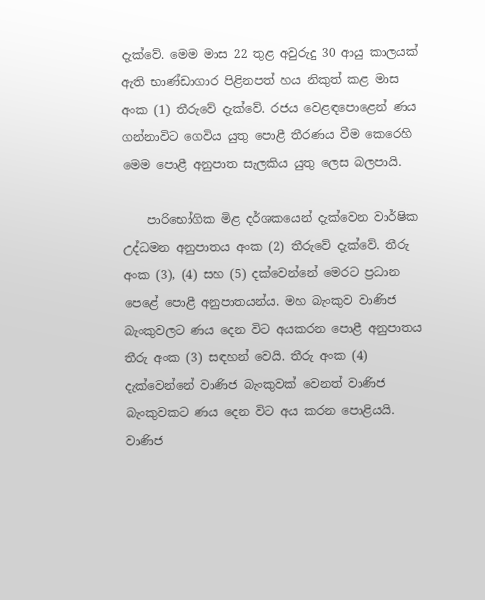දැක්වේ. මෙම මාස 22 තුළ අවුරුදු 30 ආයු කාලයක් ඇති භාණ්ඩාගාර පිළිනපත් හය නිකුත් කළ මාස අංක (1) තීරුවේ දැක්වේ. රජය වෙළඳපොළෙන් ණය ගන්නාවිට ගෙවිය යුතු පොළී තීරණය වීම කෙරෙහි මෙම පොළී අනුපාත සැලකිය යුතු ලෙස බලපායි.

    පාරිභෝගික මිළ දර්ශකයෙන් දැක්වෙන වාර්ෂික උද්ධමන අනුපාතය අංක (2) තීරුවේ දැක්වේ. තීරු අංක (3), (4) සහ (5) දක්වෙන්නේ මෙරට ප්‍රධාන පෙළේ පොළී අනුපාතයන්ය. මහ බැංකුව වාණිජ බැංකුවලට ණය දෙන විට අයකරන පොළී අනුපාතය තීරු අංක (3) සඳහන් වෙයි. තීරු අංක (4) දැක්වෙන්නේ වාණිජ බැංකුවක් වෙනත් වාණිජ බැංකුවකට ණය දෙන විට අය කරන පොළියයි. වාණිජ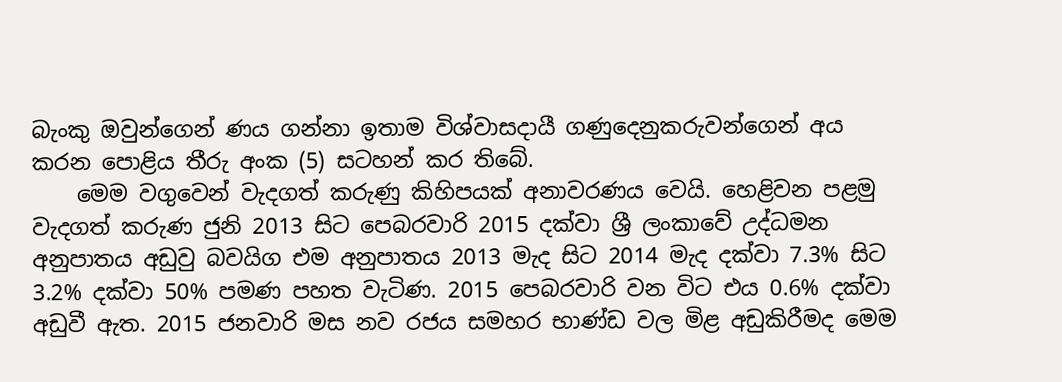බැංකු ඔවුන්ගෙන් ණය ගන්නා ඉතාම විශ්වාසදායී ගණුදෙනුකරුවන්ගෙන් අය කරන පොළිය තීරු අංක (5) සටහන් කර තිබේ.
    මෙම වගුවෙන් වැදගත් කරුණු කිහිපයක් අනාවරණය වෙයි. හෙළිවන පළමු වැදගත් කරුණ ජුනි 2013 සිට පෙබරවාරි 2015 දක්වා ශ්‍රී ලංකාවේ උද්ධමන අනුපාතය අඩුවු බවයිග එම අනුපාතය 2013 මැද සිට 2014 මැද දක්වා 7.3% සිට 3.2% දක්වා 50% පමණ පහත වැටිණ. 2015 පෙබරවාරි වන විට එය 0.6% දක්වා අඩුවී ඇත. 2015 ජනවාරි මස නව රජය සමහර භාණ්ඩ වල මිළ අඩුකිරීමද මෙම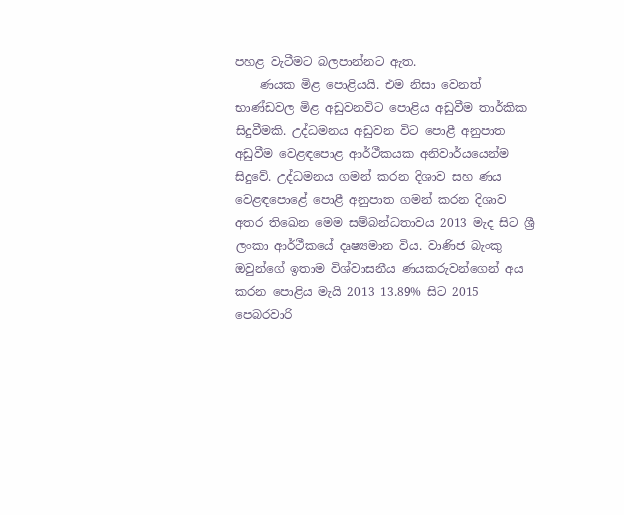පහළ වැටීමට බලපාන්නට ඇත.
    ණයක මිළ පොළියයි. එම නිසා වෙනත් භාණ්ඩවල මිළ අඩුවනවිට පොළිය අඩුවීම තාර්කික සිදුවීමකි. උද්ධමනය අඩුවන විට පොළී අනුපාත අඩුවීම වෙළඳපොළ ආර්ථීකයක අනිවාර්යයෙන්ම සිදුවේ. උද්ධමනය ගමන් කරන දිශාව සහ ණය වෙළඳපොළේ පොළී අනුපාත ගමන් කරන දිශාව අතර තිඛෙන මෙම සම්බන්ධතාවය 2013 මැද සිට ශ්‍රී ලංකා ආර්ථීකයේ දෘෂ්‍යමාන විය. වාණිජ බැංකු ඔවුන්ගේ ඉතාම විශ්වාසනීය ණයකරුවන්ගෙන් අය කරන පොළිය මැයි 2013 13.89% සිට 2015 පෙබරවාරි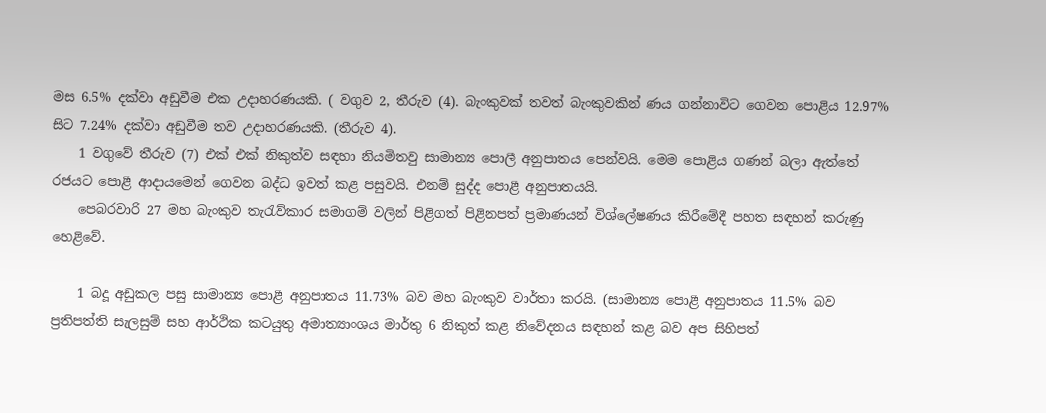මස 6.5% දක්වා අඩුවීම එක උදාහරණයකි. ( වගුව 2, තීරුව (4). බැංකුවක් තවත් බැංකුවකින් ණය ගන්නාවිට ගෙවන පොළිය 12.97% සිට 7.24% දක්වා අඩුවීම තව උදාහරණයකි. (තීරුව 4).
    1 වගුවේ තීරුව (7) එක් එක් නිකුත්ව සඳහා නියමිතවු සාමාන්‍ය පොලී අනුපාතය පෙන්වයි. මෙම පොළිය ගණන් බලා ඇත්තේ රජයට පොළී ආදායමෙන් ගෙවන බද්ධ ඉවත් කළ පසුවයි. එනම් සුද්ද පොළී අනුපාතයයි.
    පෙබරවාරි 27 මහ බැංකුව තැරැව්කාර සමාගම් වලින් පිළිගත් පිළිනපත් ප්‍රමාණයන් විශ්ලේෂණය කිරීමේදී පහත සඳහන් කරුණු හෙළිවේ.

    1 බදූ අඩුකල පසු සාමාන්‍ය පොළී අනුපාතය 11.73% බව මහ බැංකුව වාර්තා කරයි. (සාමාන්‍ය පොළී අනුපාතය 11.5% බව ප්‍රතිපත්ති සැලසුම් සහ ආර්ථික කටයුතු අමාත්‍යාංශය මාර්තු 6 නිකුත් කළ නිවේදනය සඳහන් කළ බව අප සිහිපත්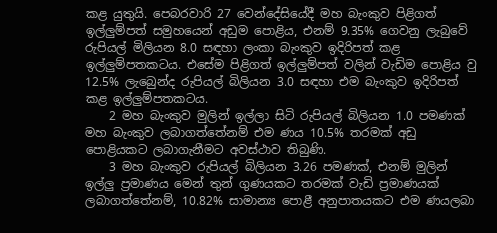කළ යුතුයි. පෙබරවාරි 27 වෙන්දේසියේදී මහ බැංකුව පිළිගත් ඉල්ලුම්පත් සමුහයෙන් අඩුම පොළිය, එනම් 9.35% ගෙවනු ලැබුවේ රුපියල් මිලියන 8.0 සඳහා ලංකා බැංකුව ඉදිරිපත් කළ ඉල්ලුම්පතකටය. එසේම පිළිගත් ඉල්ලුම්පත් වලින් වැඩිම පොළිය වු 12.5% ලැබෙුන්ද රුපියල් බිලියන 3.0 සඳහා එම බැංකුව ඉදිරිපත් කළ ඉල්ලුම්පතකටය.
    2 මහ බැංකුව මුලින් ඉල්ලා සිටි රුපියල් බිලියන 1.0 පමණක් මහ බැංකුව ලබාගත්තේනම් එම ණය 10.5% තරමක් අඩු පොළියකට ලබාගැනීමට අවස්ථාව තිබුණි.
    3 මහ බැංකුව රුපියල් බිලියන 3.26 පමණක්, එනම් මුලින් ඉල්ලු ප්‍රමාණය මෙන් තුන් ගුණයකට තරමක් වැඩි ප්‍රමාණයක් ලබාගත්තේනම්, 10.82% සාමාන්‍ය පොළී අනුපාතයකට එම ණයලබා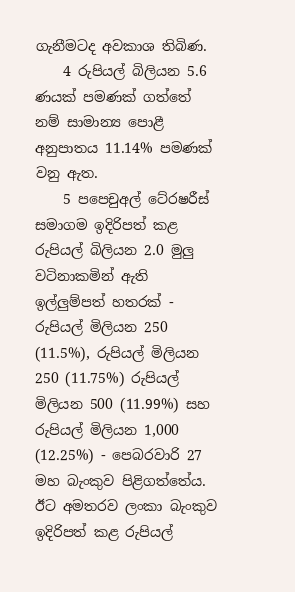ගැනීමටද අවකාශ තිබිණ.
    4 රුපියල් බිලියන 5.6 ණයක් පමණක් ගත්තේ නම් සාමාන්‍ය පොළී අනුපාතය 11.14% පමණක් වනු ඇත.
    5 පපෙචුඅල් ටේ‍රෂරීස් සමාගම ඉදිරිපත් කළ රුපියල් බිලියන 2.0 මුලු වටිනාකමින් ඇති ඉල්ලුම්පත් හතරක් - රුපියල් මිලියන 250 (11.5%), රුපියල් මිලියන 250 (11.75%) රුපියල් මිලියන 500 (11.99%) සහ රුපියල් මිලියන 1,000 (12.25%) - පෙබරවාරි 27 මහ බැංකුව පිළිගත්තේය. ඊට අමතරව ලංකා බැංකුව ඉදිරිපත් කළ රුපියල්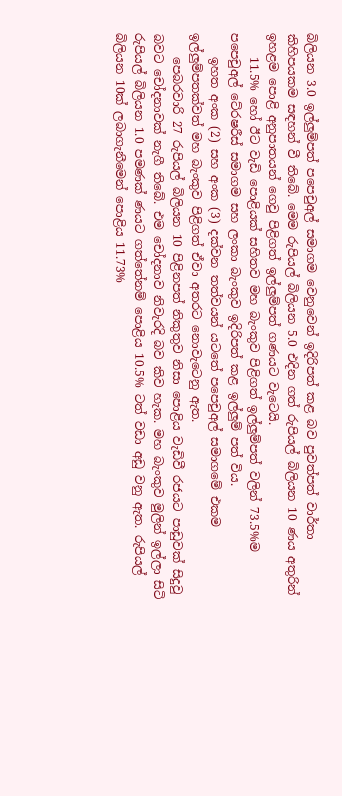බිලියන 3.0 ඉල්ලුම්පත් පපෙචුඅල් සමාගම වෙනුවෙන් ඉදිරිපත් කළ බව පුවත්පත් වාර්තා කිහිපයකම සඳහන් වී තිබේ. මෙම රුපියල් බිලියන 5.0 එදින ගත් රුපියල් බිලියන 10 ණය අතුරින් ඉහළම පොළි අනුපාතයන් ගෙවු පිළිගත් ඉල්ලුම්පත් ගණයට වැටෙයි.
    11.5% හෝ ඊට වැඩි පොළියක් සහිතව මහ බැංකුව පිළිගත් ඉල්ලුම්පත් වලින් 73.5%ම පපෙචුඅල් ටේ‍රෂරීස් සමාගම සහ ලංකා බැංකුව ඉදිරිපත් කළ ඉල්ලුම් පත් විය.
    ඉහත අංක (2) සහ අංක (3) දක්වන තත්වයන් යටතේ පපෙචුඅල් සමාගමේ එකම ඉල්ලුම්පතක්වත් මහ බැංකුව පිළිගත් ඒවා අතරට නොවැටෙනු ඇත.
    පෙබරවාරි 27 රුපියල් බිලියන 10 පිළිනපත් නිකුතුව නිසා පොළිය වැඩිවී රජයට පාඩුවක් සිදුවු බවට චෝදනාවක් නැගී තිබේ. එම චෝදනාව නිවැරදි බව කිව හැක. මහ බැංකුව මුලින් ඉල්ලා සිටි රුපියල් බිලියන 1.0 පමණක් ණයට ගත්තේනම් පොළිය 10.5% ටත් වඩා අඩු වනු ඇත. රුපියල් බිලියන 10ක් ලබාගැනීමෙන් පොළිය 11.73%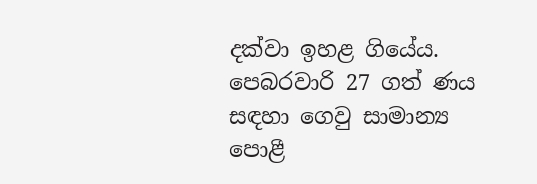දක්වා ඉහළ ගියේය. පෙබරවාරි 27 ගත් ණය සඳහා ගෙවු සාමාන්‍ය පොළී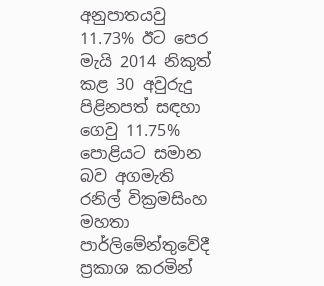අනුපාතයවු 11.73% ඊට පෙර මැයි 2014 නිකුත් කළ 30 අවුරුදු පිළිනපත් සඳහා ගෙවු 11.75% පොළියට සමාන බව අගමැති රනිල් වික්‍රමසිංහ මහතා පාර්ලිමේන්තුවේදී ප්‍රකාශ කරමින්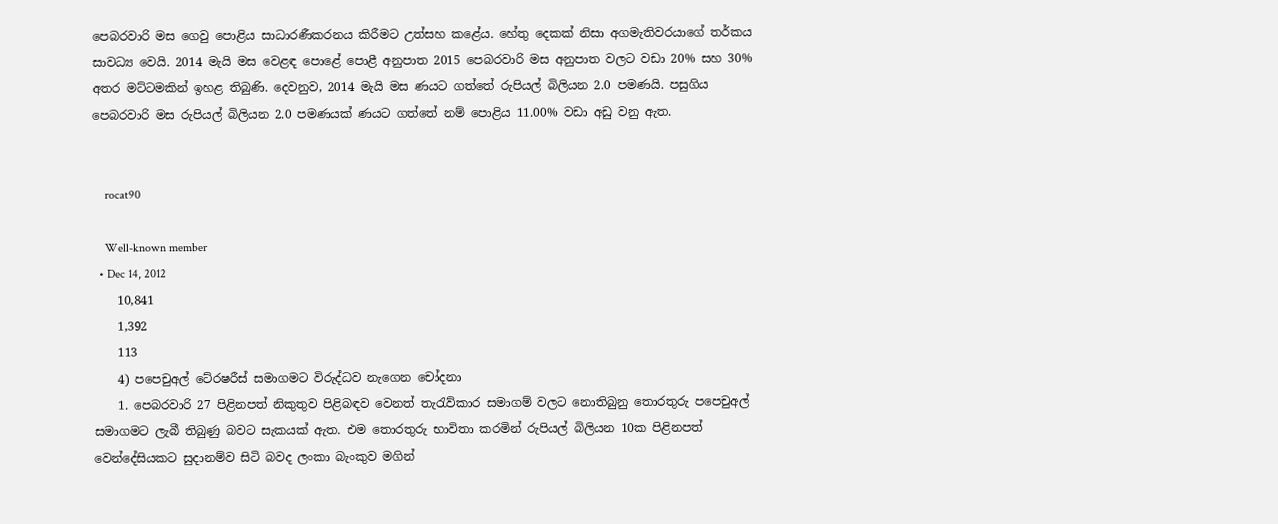පෙබරවාරි මස ගෙවු පොළිය සාධාරණීකරනය කිරීමට උත්සහ කළේය. හේතු දෙකක් නිසා අගමැතිවරයාගේ තර්කය සාවධ්‍ය වෙයි. 2014 මැයි මස වෙළඳ පොළේ පොළී අනුපාත 2015 පෙබරවාරි මස අනුපාත වලට වඩා 20% සහ 30% අතර මට්ටමකින් ඉහළ තිබුණි. දෙවනුව, 2014 මැයි මස ණයට ගත්තේ රුපියල් බිලියන 2.0 පමණයි. පසුගිය පෙබරවාරි මස රුපියල් බිලියන 2.0 පමණයක් ණයට ගත්තේ නම් පොළිය 11.00% වඩා අඩු වනු ඇත.


    rocat90

    Well-known member
  • Dec 14, 2012
    10,841
    1,392
    113
    4) පපෙචුඅල් ටේ‍රෂරීස් සමාගමට විරුද්ධව නැගෙන චෝදනා
    1. පෙබරවාරි 27 පිළිනපත් නිකුතුව පිළිබඳව වෙනත් තැරැව්කාර සමාගම් වලට නොතිබුනු තොරතුරු පපෙචුඅල් සමාගමට ලැබී තිබුණු බවට සැකයක් ඇත. එම තොරතුරු භාවිතා කරමින් රුපියල් බිලියන 10ක පිළිනපත් වෙන්දේසියකට සුදානම්ව සිටි බවද ලංකා බැංකුව මගින්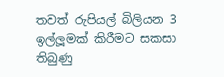තවත් රුපියල් බිලියන 3 ඉල්ලූමක් කිරීමට සකසා තිබුණු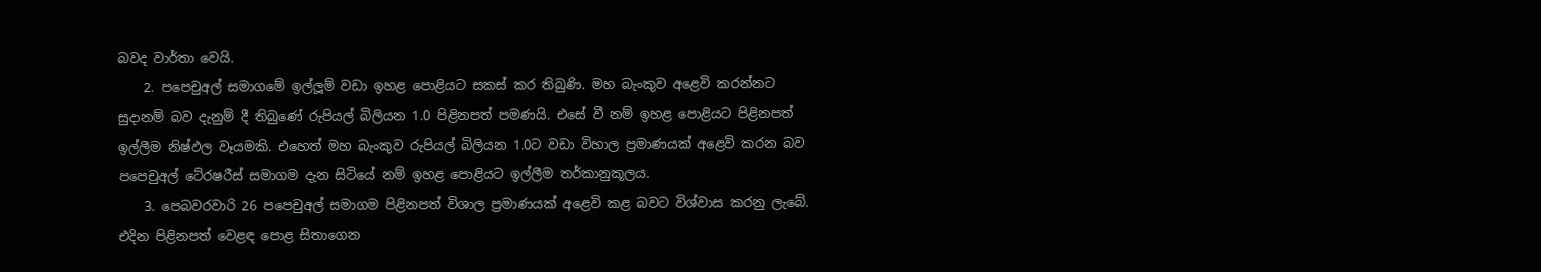බවද වාර්තා වෙයි.
    2. පපෙචුඅල් සමාගමේ ඉල්ලූම් වඩා ඉහළ පොළියට සකස් කර තිබුණි. මහ බැංකුව අළෙවි කරන්නට සුදානම් බව දැනුම් දී තිබුණේ රුපියල් බිලියන 1.0 පිළිනපත් පමණයි. එසේ වී නම් ඉහළ පොළියට පිළිනපත් ඉල්ලීම නිෂ්ඵල වෑයමකි. එහෙත් මහ බැංකුව රුපියල් බිලියන 1.0ට වඩා විහාල ප්‍රමාණයක් අළෙවි කරන බව පපෙචුඅල් ටේ‍රෂරීස් සමාගම දැන සිටියේ නම් ඉහළ පොළියට ඉල්ලීම තර්කානුකූලය.
    3. පෙබවරවාරි 26 පපෙචුඅල් සමාගම පිළිනපත් විශාල ප්‍රමාණයක් අළෙවි කළ බවට විශ්වාස කරනු ලැබේ. එදින පිළිනපත් වෙළඳ පොළ සිතාගෙන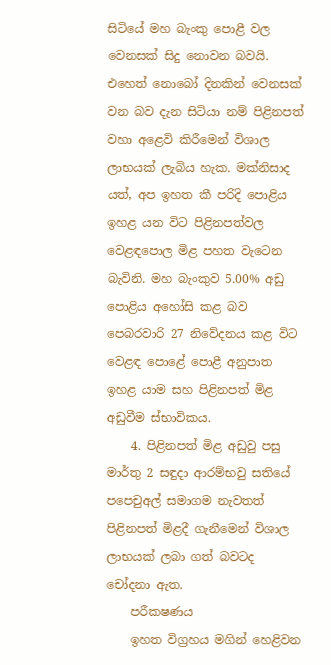සිටියේ මහ බැංකු පොළී වල වෙනසක් සිදු නොවන බවයි. එහෙත් නොබෝ දිනකින් වෙනසක් වන බව දැන සිටියා නම් පිළිනපත් වහා අළෙවි කිරීමෙන් විශාල ලාභයක් ලැබිය හැක. මක්නිසාද යත්, අප ඉහත කී පරිදි පොළිය ඉහළ යන විට පිළිනපත්වල වෙළඳපොල මිළ පහත වැටෙන බැවිනි. මහ බැංකුව 5.00% අඩු පොළිය අහෝසි කළ බව පෙබරවාරි 27 නිවේදනය කළ විට වෙළඳ පොළේ පොළී අනුපාත ඉහළ යාම සහ පිළිනපත් මිළ අඩුවීම ස්භාවිකය.
    4. පිළිනපත් මිළ අඩුවු පසු මාර්තු 2 සඳුදා ආරම්භවු සතියේ පපෙචුඅල් සමාගම නැවතත් පිළිනපත් මිළදී ගැනීමෙන් විශාල ලාභයක් ලබා ගත් බවටද චෝදනා ඇත.
    පරීක‍ෂණය
    ඉහත විග්‍රහය මගින් හෙළිවන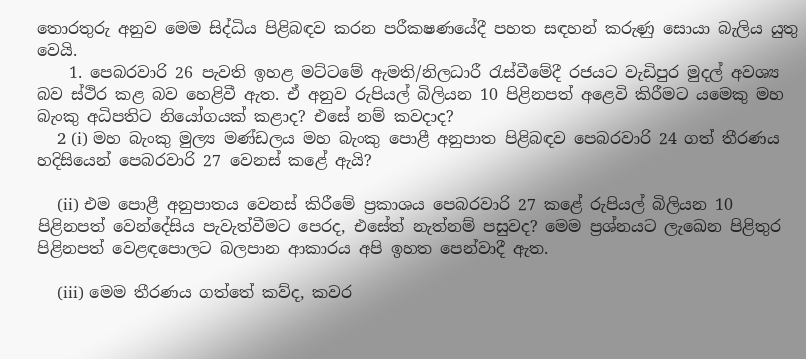තොරතුරු අනුව මෙම සිද්ධිය පිළිබඳව කරන පරීක‍ෂණයේදී පහත සඳහන් කරුණු සොයා බැලිය යුතු වෙයි.
    1. පෙබරවාරි 26 පැවති ඉහළ මට්ටමේ ඇමති/නිලධාරී රැස්වීමේදී රජයට වැඩිපුර මුදල් අවශ්‍ය බව ස්ථිර කළ බව හෙළිවී ඇත. ඒ අනුව රුපියල් බිලියන 10 පිළිනපත් අළෙවි කිරීමට යමෙකු මහ බැංකු අධිපතිට නියෝගයක් කළාද? එසේ නම් කවදාද?
    2 (i) මහ බැංකු මුල්‍ය මණ්ඩලය මහ බැංකු පොළී අනුපාත පිළිබඳව පෙබරවාරි 24 ගත් තීරණය හදිසියෙන් පෙබරවාරි 27 වෙනස් කළේ ඇයි?

    (ii) එම පොළී අනුපාතය වෙනස් කිරීමේ ප්‍රකාශය පෙබරවාරි 27 කළේ රුපියල් බිලියන 10 පිළිනපත් වෙන්දේසිය පැවැත්වීමට පෙරද, එසේත් නැත්නම් පසුවද? මෙම ප්‍රශ්නයට ලැඛෙන පිළිතුර පිළිනපත් වෙළඳපොලට බලපාන ආකාරය අපි ඉහත පෙන්වාදී ඇත.

    (iii) මෙම තීරණය ගත්තේ කව්ද, කවර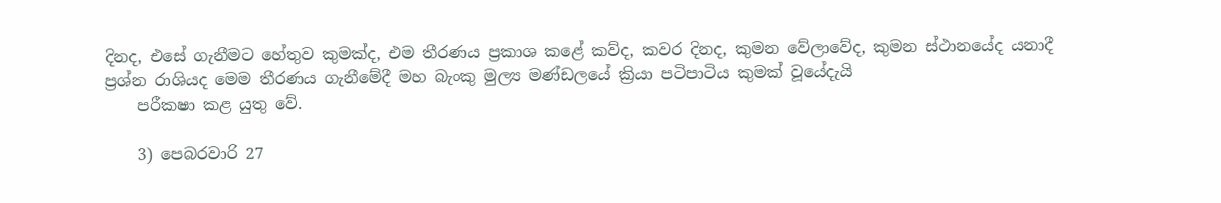දිනද, එසේ ගැනීමට හේතුව කුමක්ද, එම තීරණය ප්‍රකාශ කළේ කව්ද, කවර දිනද, කුමන වේලාවේද, කුමන ස්ථානයේද යනාදී ප්‍රශ්න රාශියද මෙම තීරණය ගැනීමේදී මහ බැංකු මුල්‍ය මණ්ඩලයේ ක්‍රියා පටිපාටිය කුමක් වූයේදැයි
    පරීක‍ෂා කළ යුතු වේ.

    3) පෙබරවාරි 27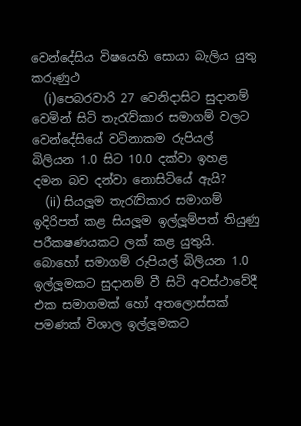වෙන්දේසිය විෂයෙහි සොයා බැලිය යුතු කරුණුථ
    (i)පෙබරවාරි 27 වෙනිදාසිට සුදානම් වෙමින් සිටි තැරැව්කාර සමාගම් වලට වෙන්දේසියේ වටිනාකම රුපියල් බිලියන 1.0 සිට 10.0 දක්වා ඉහළ දමන බව දන්වා නොසිටියේ ඇයි?
    (ii) සියලූම තැරැව්කාර සමාගම් ඉදිරිපත් කළ සියලූම ඉල්ලූම්පත් තියුණු පරීක‍ෂණයකට ලක් කළ යුතුයි. බොහෝ සමාගම් රුපියල් බිලියන 1.0 ඉල්ලූමකට සුදානම් වී සිටි අවස්ථාවේදී එක සමාගමක් හෝ අතලොස්සක් පමණක් විශාල ඉල්ලූමකට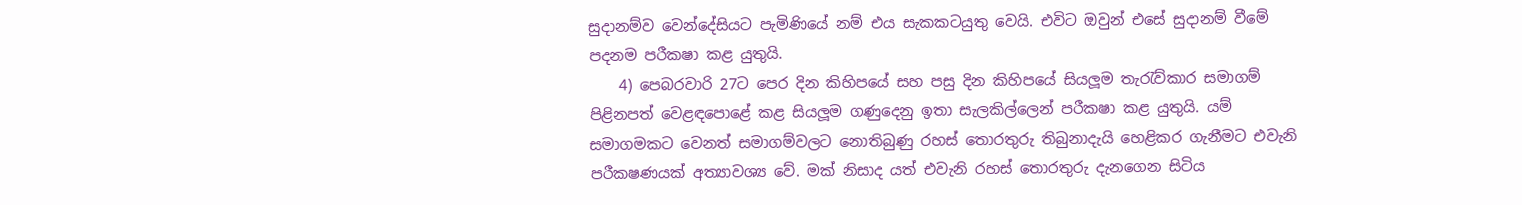සුදානම්ව වෙන්දේසියට පැමිණියේ නම් එය සැකකටයුතු වෙයි. එවිට ඔවුන් එසේ සුදානම් වීමේ පදනම පරීක‍ෂා කළ යුතුයි.
    4) පෙබරවාරි 27ට පෙර දින කිහිපයේ සහ පසු දින කිහිපයේ සියලූම තැරැව්කාර සමාගම් පිළිනපත් වෙළඳපොළේ කළ සියලූම ගණුදෙනු ඉතා සැලකිල්ලෙන් පරීක‍ෂා කළ යුතුයි. යම් සමාගමකට වෙනත් සමාගම්වලට නොතිබුණු රහස් තොරතුරු තිබුනාදැයි හෙළිකර ගැනීමට එවැනි පරීක‍ෂණයක් අත්‍යාවශ්‍ය වේ. මක් නිසාද යත් එවැනි රහස් තොරතුරු දැනගෙන සිටිය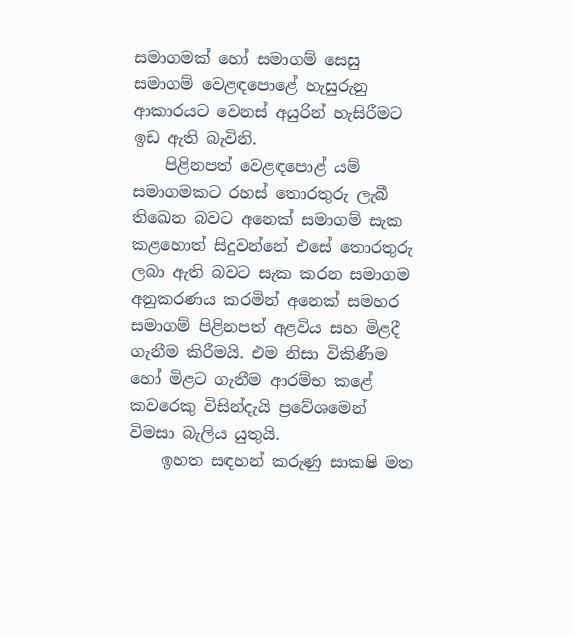සමාගමක් හෝ සමාගම් සෙසු සමාගම් වෙළඳපොළේ හැසුරුනු ආකාරයට වෙනස් අයුරින් හැසිරීමට ඉඩ ඇති බැවිනි.
    පිළිනපත් වෙළඳපොළ් යම් සමාගමකට රහස් තොරතුරු ලැබී තිඛෙන බවට අනෙක් සමාගම් සැක කළහොත් සිදුවන්නේ එසේ තොරතුරු ලබා ඇති බවට සැක කරන සමාගම අනුකරණය කරමින් අනෙක් සමහර සමාගම් පිළිනපත් අළවිය සහ මිළදී ගැනීම කිරීමයි. එම නිසා විකිණීම හෝ මිළට ගැනීම ආරම්භ කළේ කවරෙකු විසින්දැයි ප්‍රවේශමෙන් විමසා බැලිය යුතුයි.
    ඉහත සඳහන් කරුණු සාක‍ෂි මත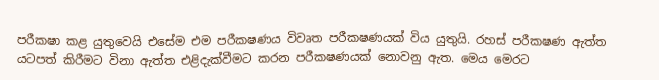පරීක‍ෂා කළ යුතුවෙයි එසේම එම පරීක‍ෂණය විවෘත පරීක‍ෂණයක් විය යුතුයි. රහස් පරීක‍ෂණ ඇත්ත යටපත් කිරීමට විනා ඇත්ත එළිදැක්වීමට කරන පරීක‍ෂණයක් නොවනු ඇත. මෙය මෙරට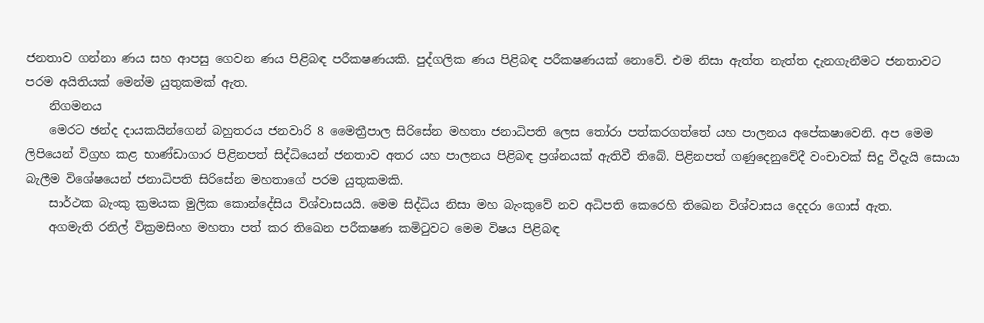ජනතාව ගන්නා ණය සහ ආපසු ගෙවන ණය පිළිබඳ පරීක‍ෂණයකි. පුද්ගලික ණය පිළිබඳ පරීක‍ෂණයක් නොවේ. එම නිසා ඇත්ත නැත්ත දැනගැනීමට ජනතාවට පරම අයිතියක් මෙන්ම යුතුකමක් ඇත.
    නිගමනය
    මෙරට ඡන්ද දායකයින්ගෙන් බහුතරය ජනවාරි 8 මෛත්‍රීපාල සිරිසේන මහතා ජනාධිපති ලෙස තෝරා පත්කරගත්තේ යහ පාලනය අපේක‍ෂාවෙනි. අප මෙම ලිපියෙන් විග්‍රහ කළ භාණ්ඩාගාර පිළිනපත් සිද්ධියෙන් ජනතාව අතර යහ පාලනය පිළිබඳ ප්‍රශ්නයක් ඇතිවී තිබේ. පිළිනපත් ගණුදෙනුවේදී වංචාවක් සිදු වීදැයි සොයා බැලීම විශේෂයෙන් ජනාධිපති සිරිසේන මහතාගේ පරම යුතුකමකි.
    සාර්ථක බැංකු ක්‍රමයක මුලික කොන්දේසිය විශ්වාසයයි. මෙම සිද්ධිය නිසා මහ බැංකුවේ නව අධිපති කෙරෙහි තිඛෙන විශ්වාසය දෙදරා ගොස් ඇත.
    අගමැති රනිල් වික්‍රමසිංහ මහතා පත් කර තිඛෙන පරීක‍ෂණ කමිටුවට මෙම විෂය පිළිබඳ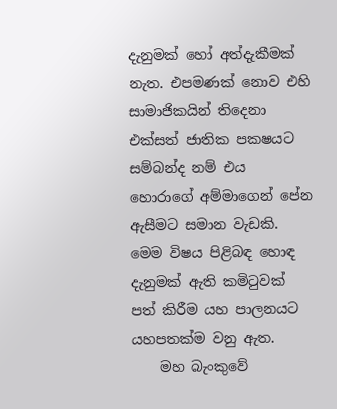දැනුමක් හෝ අත්දැකීමක් නැත. එපමණක් නොව එහි සාමාජිකයින් තිදෙනා එක්සත් ජාතික පක‍ෂයට සම්බන්ද නම් එය හොරාගේ අම්මාගෙන් පේන ඇසීමට සමාන වැඩකි. මෙම විෂය පිළිබඳ හොඳ දැනුමක් ඇති කමිටුවක් පත් කිරීම යහ පාලනයට යහපතක්ම වනු ඇත.
    මහ බැංකුවේ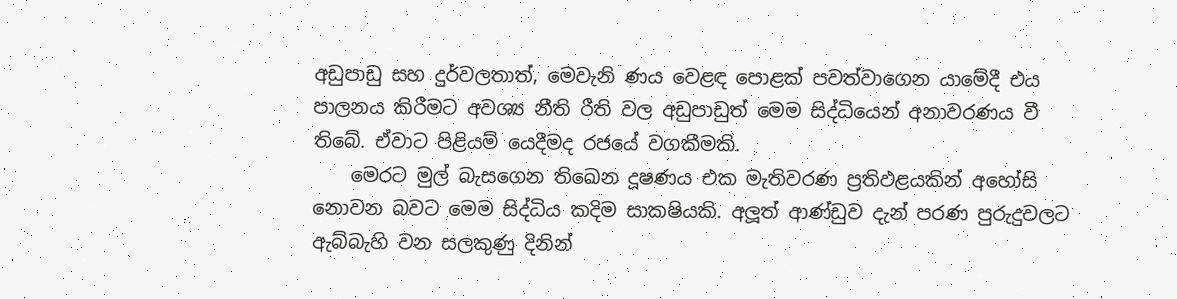අඩුපාඩු සහ දුර්වලතාත්, මෙවැනි ණය වෙළඳ පොළක් පවත්වාගෙන යාමේදී එය පාලනය කිරීමට අවශ්‍ය නීති රීති වල අඩුපාඩුත් මෙම සිද්ධියෙන් අනාවරණය වී තිබේ. ඒවාට පිළියම් යෙදීමද රජයේ වගකීමකි.
    මෙරට මුල් බැසගෙන තිඛෙන දූෂණය එක මැතිවරණ ප්‍රතිඵළයකින් අහෝසි නොවන බවට මෙම සිද්ධිය කදිම සාක‍ෂියකි. අලූත් ආණ්ඩුව දැන් පරණ පුරුදුවලට ඇබ්බැහි වන සලකුණු දිනින්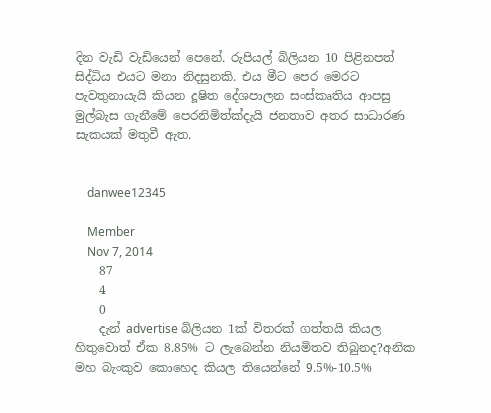දින වැඩි වැඩියෙන් පෙනේ. රුපියල් බිලියන 10 පිළිනපත් සිද්ධිය එයට මනා නිදසුනකි. එය මීට පෙර මෙරට පැවතුනායැයි කියන දූෂිත දේශපාලන සංස්කෘතිය ආපසු මුල්බැස ගැනීමේ පෙරනිමිත්ක්දැයි ජනතාව අතර සාධාරණ සැකයක් මතුවී ඇත.


    danwee12345

    Member
    Nov 7, 2014
    87
    4
    0
    දැන් advertise බිලියන 1ක් විතරක් ගත්තයි කියල හිතුවොත් ඒක 8.85% ට ලැබෙන්න නියමිතව තිබුනද?අනික මහ බැංකුව කොහෙද කියල තියෙන්නේ 9.5%-10.5%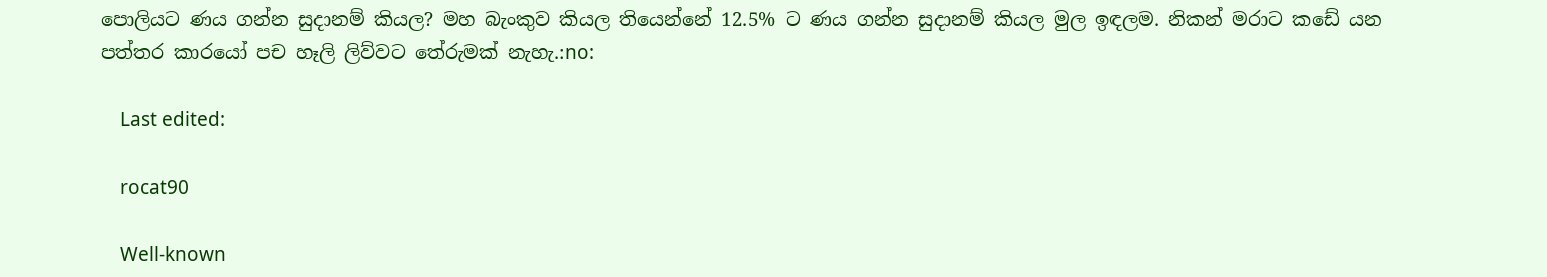පොලියට ණය ගන්න සුදානම් කියල? මහ බැංකුව කියල තියෙන්නේ 12.5% ට ණය ගන්න සුදානම් කියල මුල ඉඳලම. නිකන් මරාට කඩේ යන පත්තර කාරයෝ පච හෑලි ලිව්වට තේරුමක් නැහැ.:no:

    Last edited:

    rocat90

    Well-known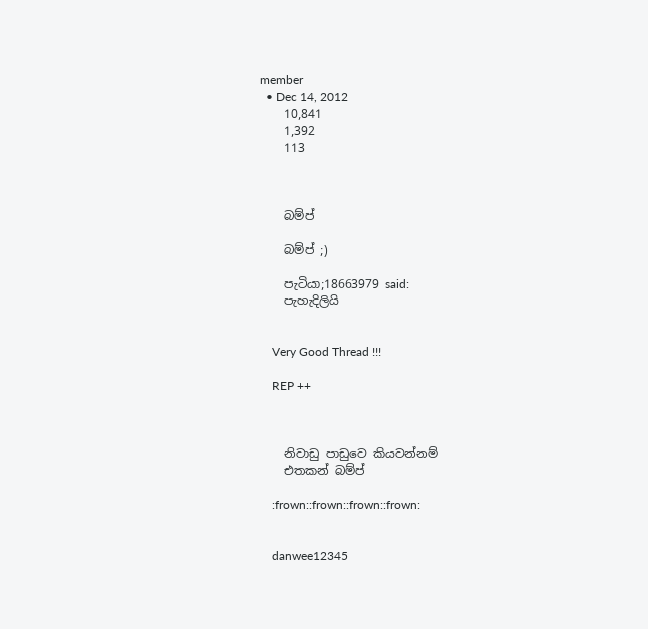member
  • Dec 14, 2012
    10,841
    1,392
    113



    බම්ප්

    බම්ප් ;)

    පැටියා;18663979 said:
    පැහැදිලියි


    Very Good Thread !!!

    REP ++



    නිවාඩු පාඩුවෙ කියවන්නම්
    එතකන් බම්ප්

    :frown::frown::frown::frown:


    danwee12345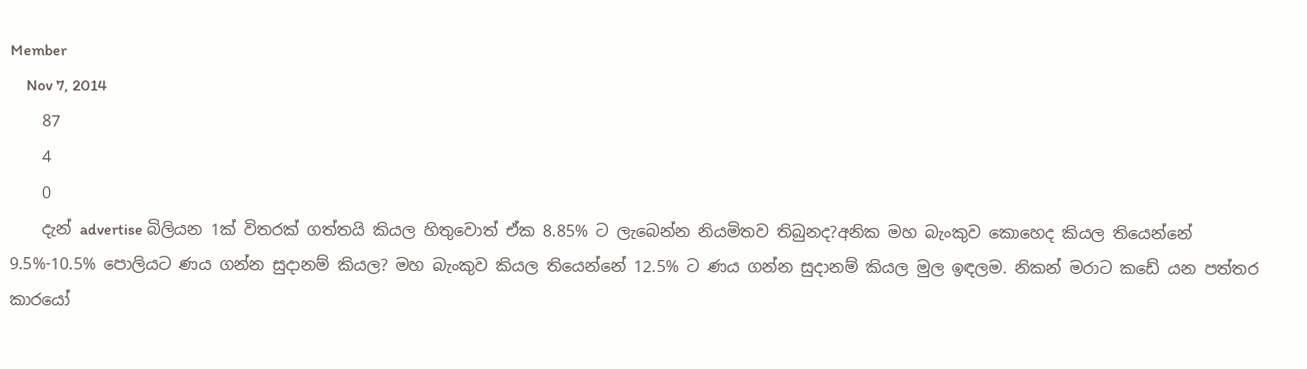Member
    Nov 7, 2014
    87
    4
    0
    දැන් advertise බිලියන 1ක් විතරක් ගත්තයි කියල හිතුවොත් ඒක 8.85% ට ලැබෙන්න නියමිතව තිබුනද?අනික මහ බැංකුව කොහෙද කියල තියෙන්නේ 9.5%-10.5% පොලියට ණය ගන්න සුදානම් කියල? මහ බැංකුව කියල තියෙන්නේ 12.5% ට ණය ගන්න සුදානම් කියල මුල ඉඳලම. නිකන් මරාට කඩේ යන පත්තර කාරයෝ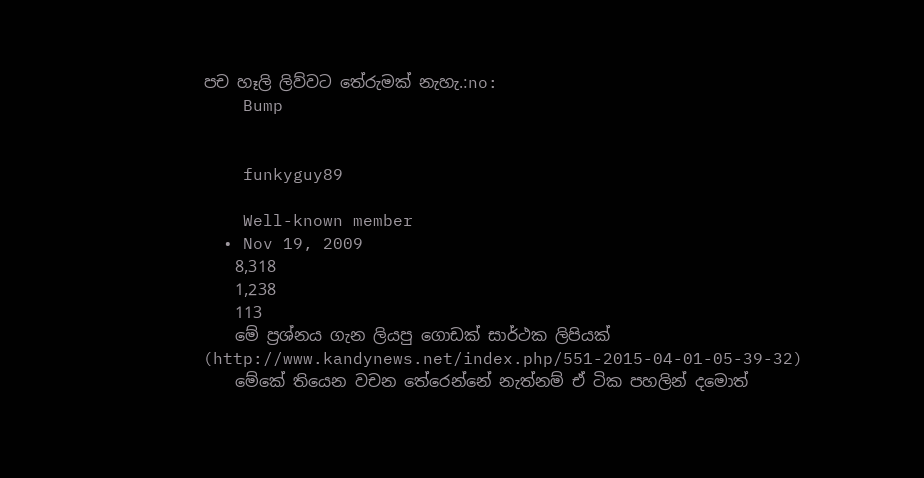පච හෑලි ලිව්වට තේරුමක් නැහැ.:no:
    Bump


    funkyguy89

    Well-known member
  • Nov 19, 2009
    8,318
    1,238
    113
    මේ ප්‍රශ්නය ගැන ලියපු ගොඩක් සාර්ථක ලිපියක් (http://www.kandynews.net/index.php/551-2015-04-01-05-39-32)
    මේකේ තියෙන වචන තේරෙන්නේ නැත්නම් ඒ ටික පහලින් දමොත්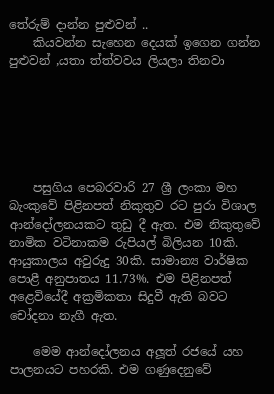තේරුම් දාන්න පුළුවන් ..
    කියවන්න සැහෙන දෙයක් ඉගෙන ගන්න පුළුවන් ,යතා ත්ත්වවය ලියලා තිනවා






    පසුගිය පෙබරවාරි 27 ශ්‍රී ලංකා මහ බැංකුවේ පිළිනපත් නිකුතුව රට පුරා විශාල ආන්දෝලනයකට තුඩු දී ඇත. එම නිකුතුවේ නාමික වටිනාකම රුපියල් බිලියන 10කි. ආයුකාලය අවුරුදු 30කි. සාමාන්‍ය වාර්ෂික පොළී අනුපාතය 11.73%. එම පිළිනපත් අළෙවියේදී අක්‍රමිකතා සිදුවී ඇති බවට චෝදනා නැගී ඇත.

    මෙම ආන්දෝලනය අලූත් රජයේ යහ පාලනයට පහරකි. එම ගණුදෙනුවේ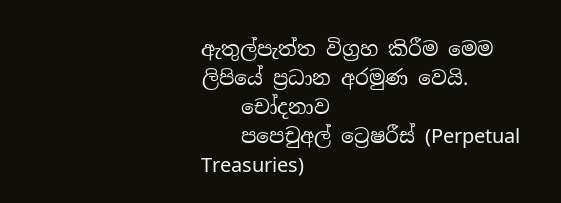ඇතුල්පැත්ත විග්‍රහ කිරීම මෙම ලිපියේ ප්‍රධාන අරමුණ වෙයි.
    චෝදනාව
    පපෙචුඅල් ට්‍රෙෂරීස් (Perpetual Treasuries)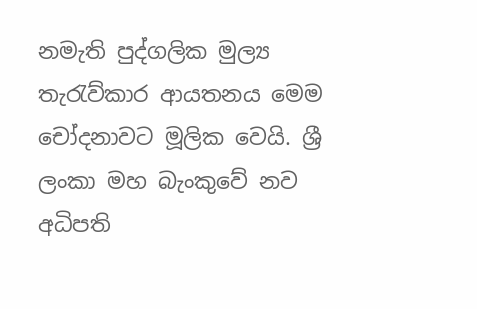නමැති පුද්ගලික මුල්‍ය තැරැව්කාර ආයතනය මෙම චෝදනාවට මූලික වෙයි. ශ්‍රී ලංකා මහ බැංකුවේ නව අධිපති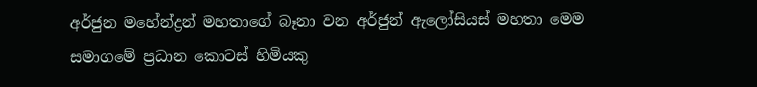අර්ජුන මහේන්ද්‍රන් මහතාගේ බෑනා වන අර්ජුන් ඇලෝසියස් මහතා මෙම සමාගමේ ප්‍රධාන කොටස් හිමියකු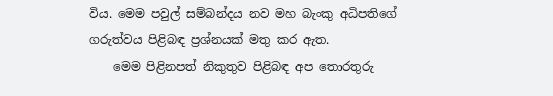විය. මෙම පවුල් සම්බන්දය නව මහ බැංකු අධිපතිගේ ගරුත්වය පිළිබඳ ප්‍රශ්නයක් මතු කර ඇත.
    මෙම පිළිනපත් නිකුතුව පිළිබඳ අප තොරතුරු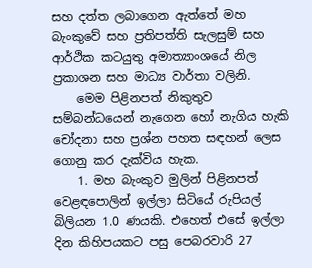සහ දත්ත ලබාගෙන ඇත්තේ මහ බැංකුවේ සහ ප්‍රතිපත්ති සැලසුම් සහ ආර්ථික කටයුතු අමාත්‍යාංශයේ නිල ප්‍රකාශන සහ මාධ්‍ය වාර්තා වලිනි.
    මෙම පිළිනපත් නිකුතුව සම්බන්ධයෙන් නැගෙන හෝ නැගිය හැකි චෝදනා සහ ප්‍රශ්න පහත සඳහන් ලෙස ගොනු කර දැක්විය හැක.
    1. මහ බැංකුව මුලින් පිළිනපත් වෙළඳපොලින් ඉල්ලා සිටියේ රුපියල් බිලියන 1.0 ණයකි. එහෙත් එසේ ඉල්ලා දින කිහිපයකට පසු පෙබරවාරි 27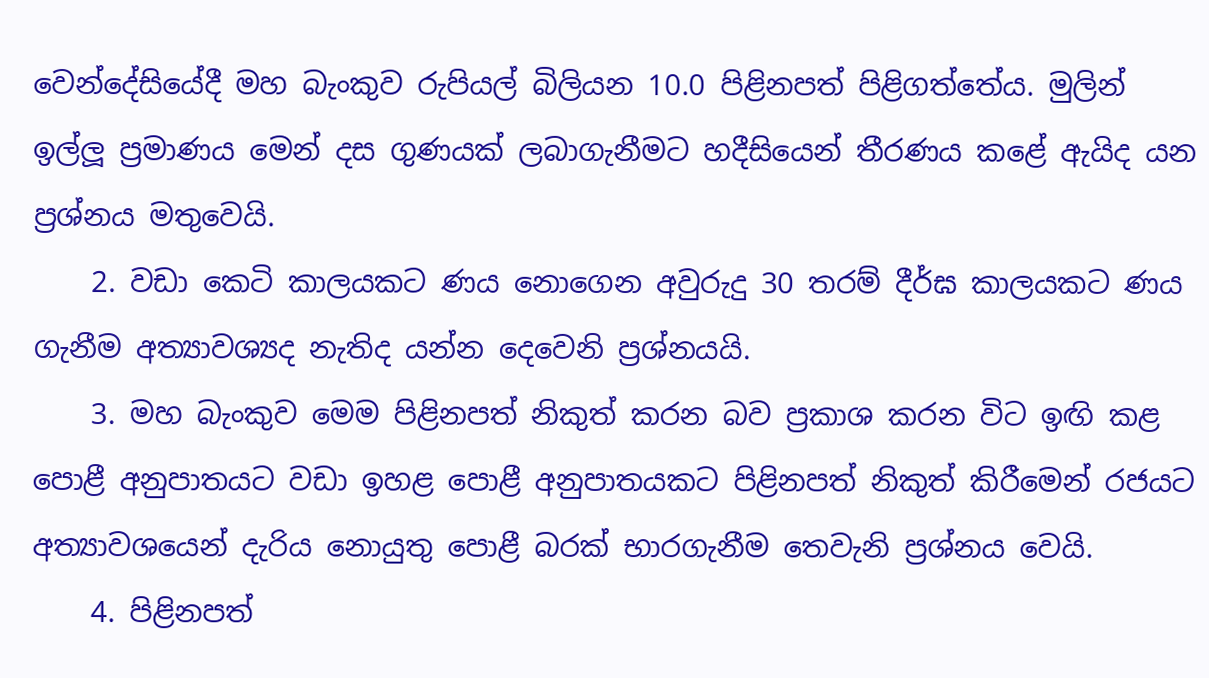වෙන්දේසියේදී මහ බැංකුව රුපියල් බිලියන 10.0 පිළිනපත් පිළිගත්තේය. මුලින් ඉල්ලූ ප්‍රමාණය මෙන් දස ගුණයක් ලබාගැනීමට හදීසියෙන් තීරණය කළේ ඇයිද යන ප්‍රශ්නය මතුවෙයි.
    2. වඩා කෙටි කාලයකට ණය නොගෙන අවුරුදු 30 තරම් දීර්ඝ කාලයකට ණය ගැනීම අත්‍යාවශ්‍යද නැතිද යන්න දෙවෙනි ප්‍රශ්නයයි.
    3. මහ බැංකුව මෙම පිළිනපත් නිකුත් කරන බව ප්‍රකාශ කරන විට ඉඟි කළ පොළී අනුපාතයට වඩා ඉහළ පොළී අනුපාතයකට පිළිනපත් නිකුත් කිරීමෙන් රජයට අත්‍යාවශයෙන් දැරිය නොයුතු පොළී බරක් භාරගැනීම තෙවැනි ප්‍රශ්නය වෙයි.
    4. පිළිනපත්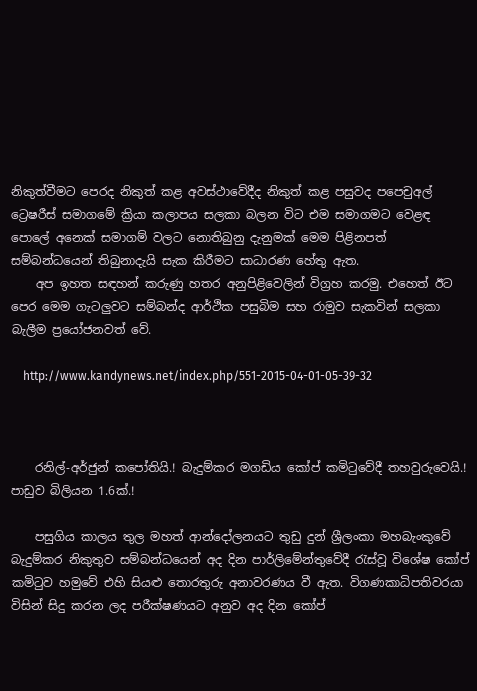නිකුත්වීමට පෙරද නිකුත් කළ අවස්ථාවේදීද නිකුත් කළ පසුවද පපෙචුඅල් ට්‍රෙෂරීස් සමාගමේ ක්‍රියා කලාපය සලකා බලන විට එම සමාගමට වෙළඳ පොලේ අනෙක් සමාගම් වලට නොතිබුනු දැනුමක් මෙම පිළිනපත් සම්බන්ධයෙන් තිබුනාදැයි සැක කිරීමට සාධාරණ හේතු ඇත.
    අප ඉහත සඳහන් කරුණු හතර අනුපිළිවෙලින් විග්‍රහ කරමු. එහෙත් ඊට පෙර මෙම ගැටලුවට සම්බන්ද ආර්ථික පසුබිම සහ රාමුව සැකවින් සලකා බැලීම ප්‍රයෝජනවත් වේ.

    http://www.kandynews.net/index.php/551-2015-04-01-05-39-32



    රනිල්-අර්ජුන් කපෝතියි.! බැදුම්කර මගඩිය කෝප් කමිටුවේදී තහවුරුවෙයි.! පාඩුව බිලියන 1.6ක්.!

    පසුගිය කාලය තුල මහත් ආන්දෝලනයට තුඩු දුන් ශ්‍රීලංකා මහබැංකුවේ බැදුම්කර නිකුතුව සම්බන්ධයෙන් අද දින පාර්ලිමේන්තුවේදී රැස්වූ විශේෂ කෝප් කමිටුව හමුවේ එහි සියළු තොරතුරු අනාවරණය වී ඇත. විගණකාධිපතිවරයා විසින් සිදු කරන ලද පරීක්ෂණයට අනුව අද දින කෝප්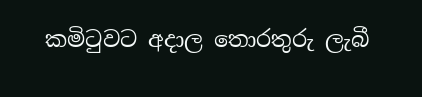කමිටුවට අදාල තොරතුරු ලැබී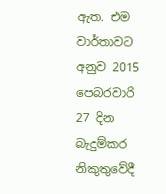ඇත. එම වාර්තාවට අනුව 2015 පෙබරවාරි 27 දින බැදුම්කර නිකුතුවේදී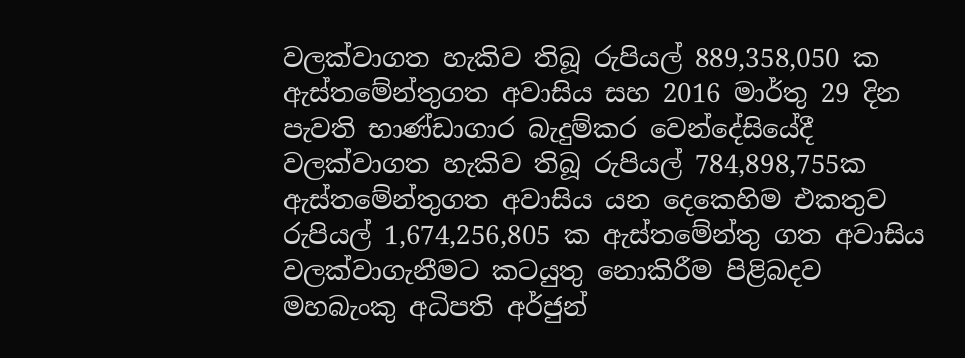වලක්වාගත හැකිව තිබූ රුපියල් 889,358,050 ක ඇස්තමේන්තුගත අවාසිය සහ 2016 මාර්තු 29 දින පැවති භාණ්ඩාගාර බැදුම්කර වෙන්දේසියේදී වලක්වාගත හැකිව තිබූ රුපියල් 784,898,755ක ඇස්තමේන්තුගත අවාසිය යන දෙකෙහිම එකතුව රුපියල් 1,674,256,805 ක ඇස්තමේන්තු ගත අවාසිය වලක්වාගැනීමට කටයුතු නොකිරීම පිළිබදව මහබැංකු අධිපති අර්ජුන්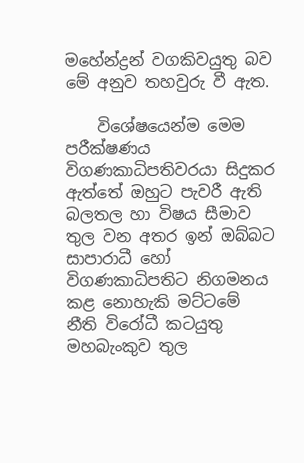මහේන්ද්‍රන් වගකිවයුතු බව මේ අනුව තහවුරු වී ඇත.

    විශේෂයෙන්ම මෙම පරීක්ෂණය විගණකාධිපතිවරයා සිදුකර ඇත්තේ ඔහුට පැවරී ඇති බලතල හා විෂය සීමාව තුල වන අතර ඉන් ඔබ්බට සාපාරාධී හෝ විගණකාධිපතිට නිගමනය කළ නොහැකි මට්ටමේ නීති විරෝධී කටයුතු මහබැංකුව තුල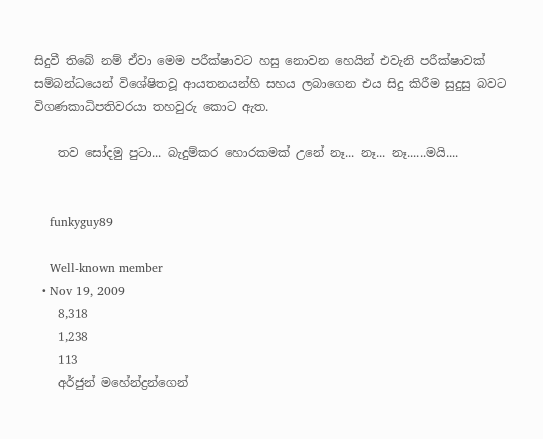සිදුවී තිබේ නම් ඒවා මෙම පරීක්ෂාවට හසු නොවන හෙයින් එවැනි පරීක්ෂාවක් සම්බන්ධයෙන් විශේෂිතවූ ආයතනයන්හි සහය ලබාගෙන එය සිදු කිරීම සුදුසු බවට විගණකාධිපතිවරයා තහවුරු කොට ඇත.

    තව සෝදමු පුටා... බැදුම්කර හොරකමක් උනේ නෑ... නෑ... නෑ......මයි....


    funkyguy89

    Well-known member
  • Nov 19, 2009
    8,318
    1,238
    113
    අර්ජුන් මහේන්ද්‍රන්ගෙන්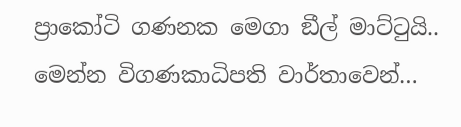ප්‍රාකෝටි ගණනක මෙගා ඞීල් මාට්ටුයි.. මෙන්න විගණකාධිපති වාර්තාවෙන්…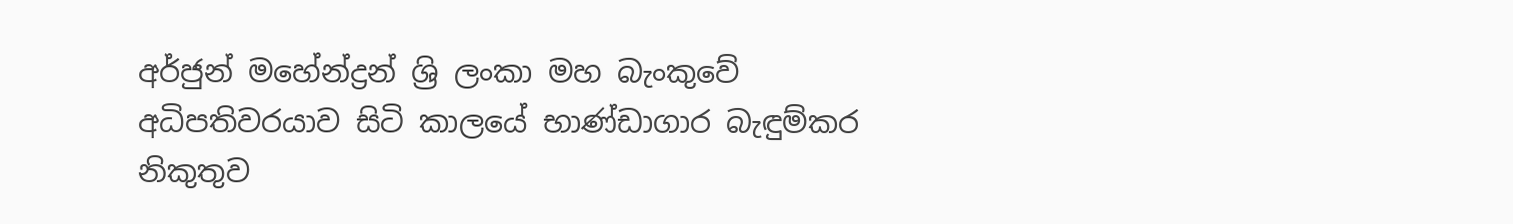අර්ජුන් මහේන්ද්‍රන් ශ්‍රි ලංකා මහ බැංකුවේ අධිපතිවරයාව සිටි කාලයේ භාණ්‌ඩාගාර බැඳුම්කර නිකුතුව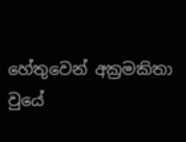හේතුවෙන් අක්‍රමකිතා වුයේ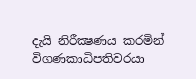දැයි නිරීක්‍ෂණය කරමින් විගණකාධිපතිවරයා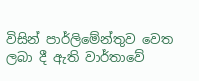විසින් පාර්ලිමේන්තුව වෙත ලබා දී ඇති වාර්තාවේ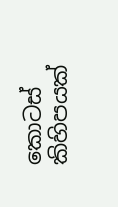කොටස් කිහිපයක්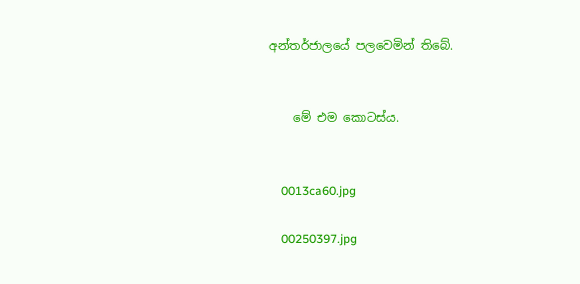අන්තර්ජාලයේ පලවෙමින් තිබේ.


    මේ එම කොටස්ය.


    0013ca60.jpg

    00250397.jpg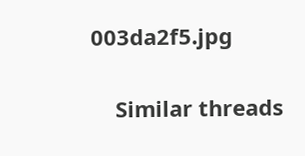003da2f5.jpg


    Similar threads